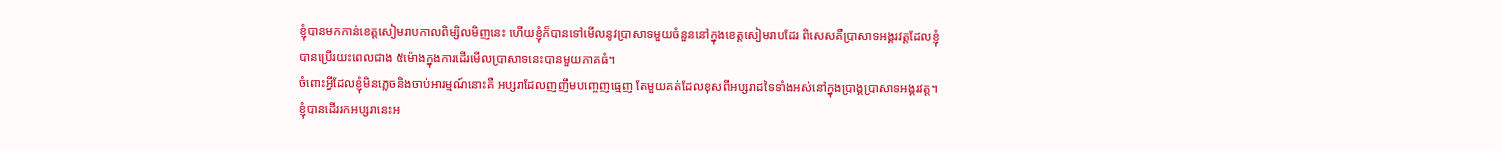ខ្ញុំបានមកកាន់ខេត្តសៀមរាបកាលពិម្សិលមិញនេះ ហើយខ្ញុំក៏បានទៅមើលនូវប្រាសាទមួយចំនួននៅក្នុងខេត្តសៀមរាបដែរ ពិសេសគឺប្រាសាទអង្គរវត្តដែលខ្ញុំបានប្រើរយះពេលជាង ៥ម៉ោងក្នុងការដើរមើលប្រាសាទនេះបានមួយភាគធំ។
ចំពោះអ្វីដែលខ្ញុំមិនភ្លេចនិងចាប់អារម្មណ៍នោះគឺ អប្សរាដែលញញឹមបញ្ចេញធ្មេញ តែមួយគត់ដែលខុសពីអប្សរាដទៃទាំងអស់នៅក្នុងប្រាង្គប្រាសាទអង្គរវត្ត។
ខ្ញុំបានដើររកអប្សរានេះអ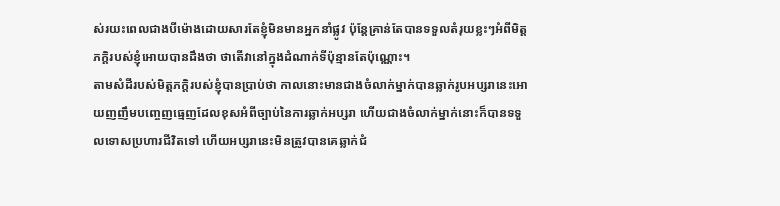ស់រយះពេលជាងបីម៉ោងដោយសារតែខ្ញុំមិនមានអ្នកនាំផ្លូវ ប៉ុន្តែគ្រាន់តែបានទទួលតំរុយខ្លះៗអំពីមិត្តភក្តិរបស់ខ្ញុំអោយបានដឹងថា ថាតើវានៅក្នុងដំណាក់ទីប៉ុន្មានតែប៉ុណ្ណោះ។
តាមសំដីរបស់មិត្តភក្តិរបស់ខ្ញុំបានប្រាប់ថា កាលនោះមានជាងចំលាក់ម្នាក់បានឆ្លាក់រូបអប្សរានេះអោយញញឹមបញ្ចេញធ្មេញដែលខុសអំពីច្បាប់នៃការឆ្លាក់អប្សរា ហើយជាងចំលាក់ម្នាក់នោះក៏បានទទួលទោសប្រហារជីវិតទៅ ហើយអប្សរានេះមិនត្រូវបានគេឆ្លាក់ជំ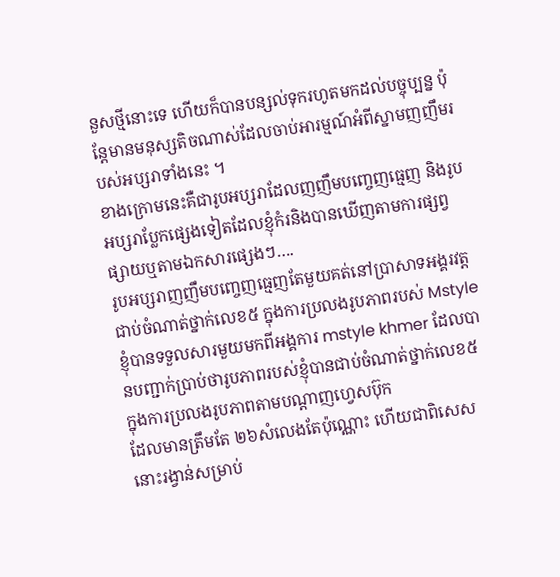នួសថ្មីនោះទេ ហើយក៏បានបន្សល់ទុករហូតមកដល់បច្ចុប្បន្ន ប៉ុន្តែមានមនុស្សតិចណាស់ដែលចាប់អារម្មណ៍អំពីស្នាមញញឹមរបស់អប្សរាទាំងនេះ ។
ខាងក្រោមនេះគឺជារូបអប្សរាដែលញញឹមបញ្ចេញធ្មេញ និងរូបអប្សរាប្លែកផ្សេងទៀតដែលខ្ញុំកំរនិងបានឃើញតាមការផ្សព្វផ្សាយឬតាមឯកសារផ្សេងៗ….
រូបអប្សរាញញឹមបញ្ចេញធ្មេញតែមួយគត់នៅប្រាសាទអង្គរវត្ត
ជាប់ចំណាត់ថ្នាក់លេខ៥ ក្នុងការប្រលងរូបភាពរបស់ Mstyle
ខ្ញុំបានទទួលសារមួយមកពីអង្គការ mstyle khmer ដែលបានបញ្ជាក់ប្រាប់ថារូបភាពរបស់ខ្ញុំបានជាប់ចំណាត់ថ្នាក់លេខ៥ ក្នុងការប្រលងរូបភាពតាមបណ្តាញហ្វេសប៊ុក
ដែលមានត្រឹមតែ ២៦សំលេងតែប៉ុណ្ណោះ ហើយជាពិសេសនោះរង្វាន់សម្រាប់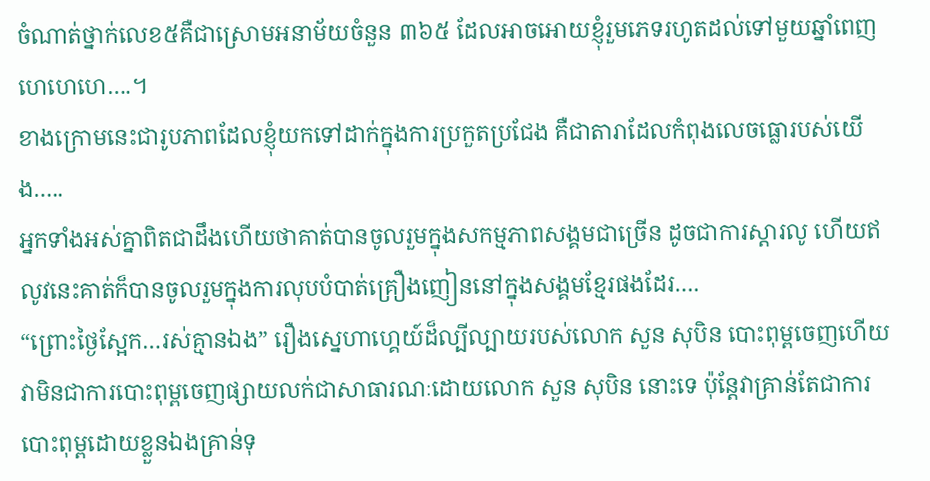ចំណាត់ថ្នាក់លេខ៥គឺជាស្រោមអនាម័យចំនួន ៣៦៥ ដែលអាចអោយខ្ញុំរួមភេទរហូតដល់ទៅមួយឆ្នាំពេញ ហេហេហេ….។
ខាងក្រោមនេះជារូបភាពដែលខ្ញុំយកទៅដាក់ក្នុងការប្រកួតប្រជែង គឺជាតារាដែលកំពុងលេចធ្លោរបស់យើង…..
អ្នកទាំងអស់គ្នាពិតជាដឹងហើយថាគាត់បានចូលរួមក្នុងសកម្មភាពសង្គមជាច្រើន ដូចជាការស្តារលូ ហើយឥលូវនេះគាត់ក៏បានចូលរួមក្នុងការលុបបំបាត់គ្រឿងញៀននៅក្នុងសង្គមខ្មែរផងដែរ….
“ព្រោះថ្ងៃស្អែក…រស់គ្មានឯង” រឿងស្នេហាហ្គេយ៍ដ៏ល្បីល្បាយរបស់លោក សួន សុបិន បោះពុម្ពចេញហើយ
វាមិនជាការបោះពុម្ពចេញផ្សាយលក់ជាសាធារណៈដោយលោក សួន សុបិន នោះទេ ប៉ុន្តែវាគ្រាន់តែជាការបោះពុម្ពដោយខ្លួនឯងគ្រាន់ទុ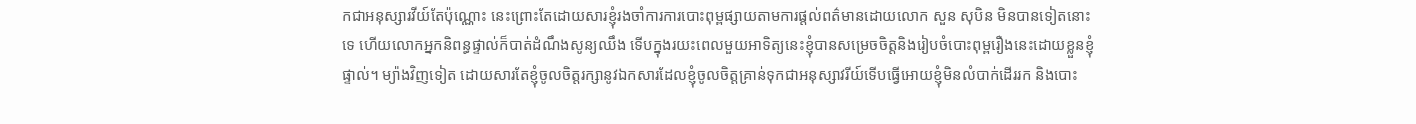កជាអនុស្សារវីយ៍តែប៉ុណ្ណោះ នេះព្រោះតែដោយសារខ្ញុំរងចាំការការបោះពុម្ពផ្សាយតាមការផ្តល់ពត៌មានដោយលោក សួន សុបិន មិនបានទៀតនោះទេ ហើយលោកអ្នកនិពន្ធផ្ទាល់ក៏បាត់ដំណឹងសូន្យឈឹង ទើបក្នុងរយះពេលមួយអាទិត្យនេះខ្ញុំបានសម្រេចចិត្តនិងរៀបចំបោះពុម្ពរឿងនេះដោយខ្លួនខ្ញុំផ្ទាល់។ ម្យ៉ាងវិញទៀត ដោយសារតែខ្ញុំចូលចិត្តរក្សានូវឯកសារដែលខ្ញុំចូលចិត្តគ្រាន់ទុកជាអនុស្សាវរីយ៍ទើបធ្វើអោយខ្ញុំមិនលំបាក់ដើររក និងបោះ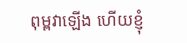ពុម្ពវាឡើង ហើយខ្ញុំ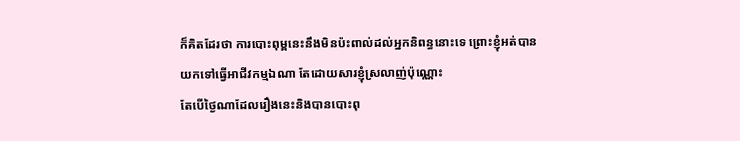ក៏គិតដែរថា ការបោះពុម្ពនេះនឹងមិនប៉ះពាល់ដល់អ្នកនិពន្ធនោះទេ ព្រោះខ្ញុំអត់បានយកទៅធ្វើអាជីវកម្មឯណា តែដោយសារខ្ញុំស្រលាញ់ប៉ុណ្ណោះ
តែបើថ្ងៃណាដែលរឿងនេះនិងបានបោះពុ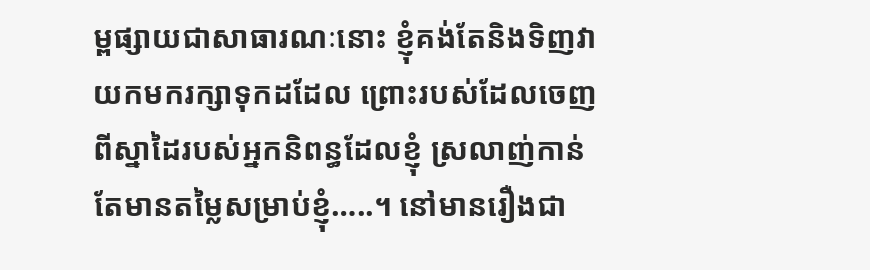ម្ពផ្សាយជាសាធារណៈនោះ ខ្ញុំគង់តែនិងទិញវាយកមករក្សាទុកដដែល ព្រោះរបស់ដែលចេញពីស្នាដៃរបស់អ្នកនិពន្ធដែលខ្ញុំ ស្រលាញ់កាន់តែមានតម្លៃសម្រាប់ខ្ញុំ…..។ នៅមានរឿងជា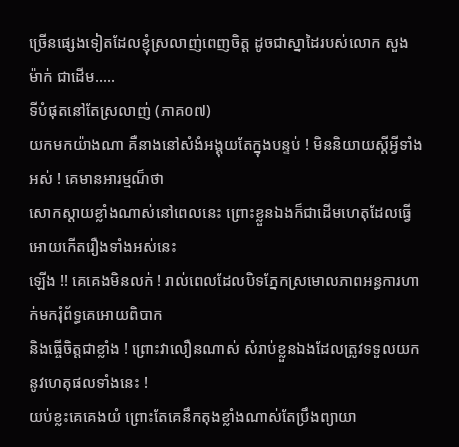ច្រើនផ្សេងទៀតដែលខ្ញុំស្រលាញ់ពេញចិត្ត ដូចជាស្នាដៃរបស់លោក សួង ម៉ាក់ ជាដើម…..
ទីបំផុតនៅតែស្រលាញ់ (ភាគ០៧)
យកមកយ៉ាងណា គឺនាងនៅសំងំអង្គុយតែក្នុងបន្ទប់ ! មិននិយាយស្តីអ្វីទាំងអស់ ! គេមានអារម្មណ៏ថា
សោកស្តាយខ្លាំងណាស់នៅពេលនេះ ព្រោះខ្លួនឯងក៏ជាដើមហេតុដែលធ្វើអោយកើតរឿងទាំងអស់នេះ
ឡើង !! គេគេងមិនលក់ ! រាល់ពេលដែលបិទភ្នែកស្រមោលភាពអន្ធការហាក់មករុំព័ទ្ធគេអោយពិបាក
និងធ្ចើចិត្តជាខ្លាំង ! ព្រោះវាលឿនណាស់ សំរាប់ខ្លួនឯងដែលត្រូវទទួលយកនូវហេតុផលទាំងនេះ !
យប់ខ្លះគេគេងយំ ព្រោះតែគេនឹកតុងខ្លាំងណាស់តែប្រឹងព្យាយា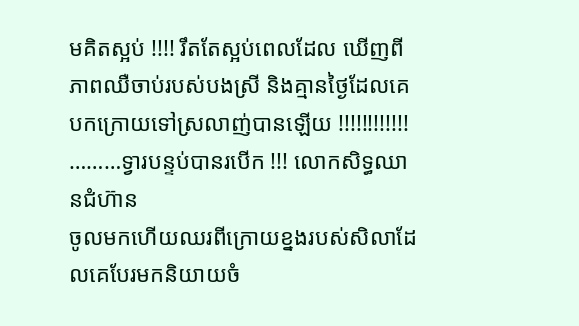មគិតស្អប់ !!!! រឹតតែស្អប់ពេលដែល ឃើញពីភាពឈឺចាប់របស់បងស្រី និងគ្មានថ្ងៃដែលគេបកក្រោយទៅស្រលាញ់បានឡើយ !!!!!!!!!!!!
………ទ្វារបន្ទប់បានរបើក !!! លោកសិទ្ធឈានជំហ៊ាន
ចូលមកហើយឈរពីក្រោយខ្នងរបស់សិលាដែលគេបែរមកនិយាយចំ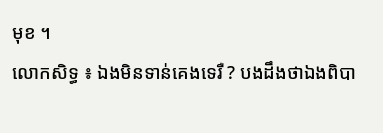មុខ ។
លោកសិទ្ធ ៖ ឯងមិនទាន់គេងទេរឺ ? បងដឹងថាឯងពិបា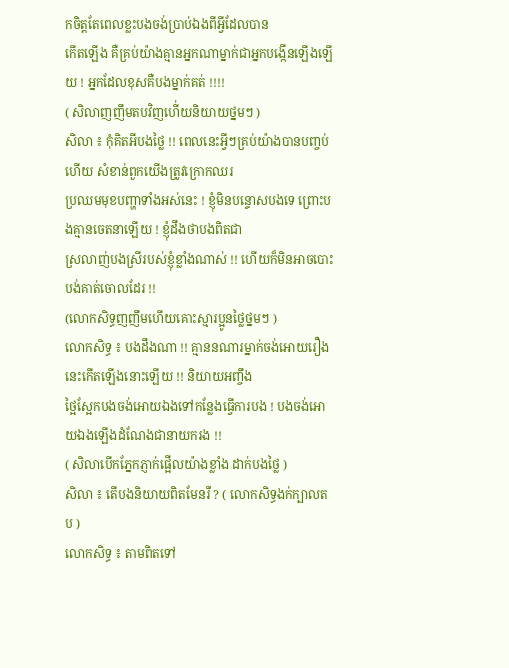កចិត្តតែពេលខ្លះបងចង់ប្រាប់ឯងពីអ្វីដែលបាន
កើតឡើង គឺគ្រប់យ៉ាងគ្មានអ្នកណាម្នាក់ជាអ្នកបង្កើនឡើងឡើយ ! អ្នកដែលខុសគឺបងម្នាក់គត់ !!!!
( សិលាញញឹមតបវិញហើ់យនិយាយថ្នមៗ )
សិលា ៖ កុំគិតអីបងថ្លៃ !! ពេលនេះអ្វីៗគ្រប់យ៉ាងបានបញ្ចប់ហើយ សំខាន់ពួកយើងត្រូវក្រោកឈរ
ប្រឈមមុខបញ្ហាទាំងអស់នេះ ! ខ្ញុំមិនបន្ទោសបងទេ ព្រោះបងគ្មានចេតនាឡើយ ! ខ្ញុំដឹងថាបងពិតជា
ស្រលាញ់បងស្រីរបស់ខ្ញុំខ្លាំងណាស់ !! ហើយក៏មិនអាចបោះបង់គាត់ចោលដែរ !!
(លោកសិទ្ធញញឹមហើយគោះស្មារប្អូនថ្លៃថ្នមៗ )
លោកសិទ្ធ ៖ បងដឹងណា !! គ្មាននណារម្នាក់ចង់អោយរឿងនេះកើតឡើងនោះឡើយ !! និយាយអញ្ចឹង
ថ្អៃស្អែកបងចង់អោយឯងទៅកន្លែងធ្វើការបង ! បងចង់អោយឯងឡើងដំណែងជានាយករង !!
( សិលាបើកភ្នែកភ្ញាក់ផ្អើលយ៉ាងខ្លាំង ដាក់បងថ្លៃ )
សិលា ៖ តើបងនិយាយពិតមែនរឺ ? ( លោកសិទ្ធងក់ក្បាលតប )
លោកសិទ្ធ ៖ តាមពិតទៅ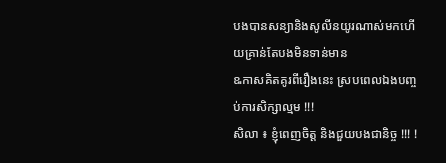បងបានសន្យានិងសូលីនយូរណាស់មកហើយគ្រាន់តែបងមិនទាន់មាន
ឩកាសគិតគូរពីរឿងនេះ ស្របពេលឯងបញ្ចប់ការសិក្សាល្មម !!!
សិលា ៖ ខ្ញុំពេញចិត្ត និងជួយបងជានិច្ច !!! !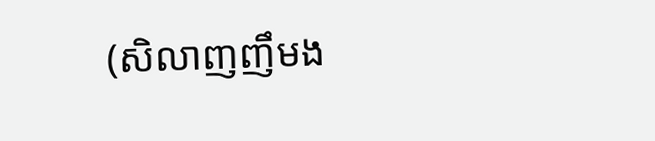(សិលាញញឹមង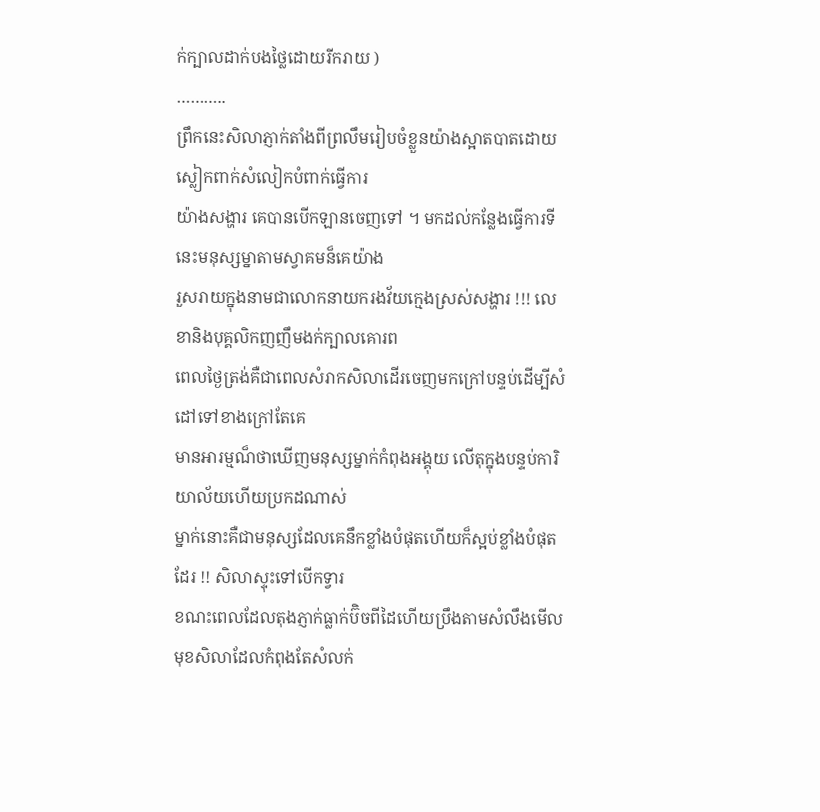ក់ក្បាលដាក់បងថ្លៃដោយរីករាយ )
………..
ព្រឹកនេះសិលាភ្ញាក់តាំងពីព្រលឹមរៀបចំខ្លួនយ៉ាងស្អាតបាតដោយស្លៀកពាក់សំលៀកបំពាក់ធ្វើការ
យ៉ាងសង្ហារ គេបានបើកឡានចេញទៅ ។ មកដល់កន្លែងធ្វើការទីនេះមនុស្សម្នាតាមស្វាគមន៏គេយ៉ាង
រួសរាយក្នុងនាមជាលោកនាយករងវ័យក្មេងស្រស់សង្ហារ !!! លេខានិងបុគ្គលិកញញឹមងក់ក្បាលគោរព
ពេលថ្ងៃត្រង់គឺជាពេលសំរាកសិលាដើរចេញមកក្រៅបន្ទប់ដើម្បីសំដៅទៅខាងក្រៅតែគេ
មានអារម្មណ៏ថាឃើញមនុស្សម្នាក់កំពុងអង្គុយ លើតុក្នុងបន្ទប់ការិយាល័យហើយប្រកដណាស់
ម្នាក់នោះគឺជាមនុស្សដែលគេនឹកខ្លាំងបំផុតហើយក៏ស្អប់ខ្លាំងបំផុតដែរ !! សិលាស្ទុះទៅបើកទ្វារ
ខណះពេលដែលតុងភ្ញាក់ធ្លាក់ប៊ិចពីដៃហើយប្រឹងតាមសំលឹងមើលមុខសិលាដែលកំពុងតែសំលក់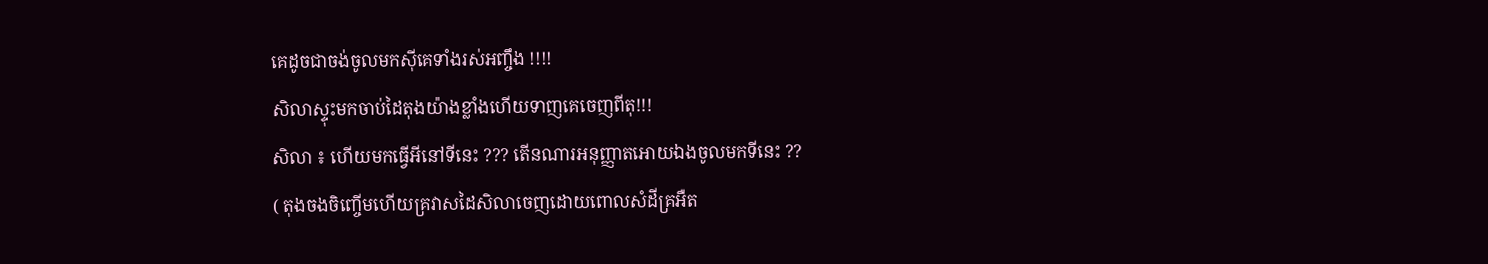គេដូចជាចង់ចូលមកស៊ីគេទាំងរស់អញ្ចឹង !!!!
សិលាស្ទុះមកចាប់ដៃតុងយ៉ាងខ្លាំងហើយទាញគេចេញពីតុ!!!
សិលា ៖ ហើយមកធ្វើអីនៅទីនេះ ??? តើនណារអនុញ្ញាតអោយឯងចូលមកទីនេះ ??
( តុងចងចិញ្ចើមហើយគ្រវាសដៃសិលាចេញដោយពោលសំដីគ្រអឺត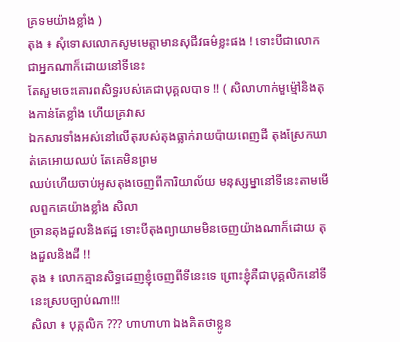គ្រទមយ៉ាងខ្លាំង )
តុង ៖ សុំទោសលោកសូមមេត្តាមានសុជីវធម៌ខ្លះផង ! ទោះបីជាលោកជាអ្នកណាក៏ដោយនៅទីនេះ
តែសួមចេះគោរពសិទ្ធរបស់គេជាបុគ្គលបាទ !! ( សិលាហាក់មួម៉្មៅនិងតុងកាន់តែខ្លាំង ហើយគ្រវាស
ឯកសារទាំងអស់នៅលើតុរបស់តុងធ្លាក់រាយប៉ាយពេញដី តុងស្រែកឃាត់គេអោយឈប់ តែគេមិនព្រម
ឈប់ហើយចាប់អូសតុងចេញពីការិយាល័យ មនុស្សម្នានៅទីនេះតាមមើលពួកគេយ៉ាងខ្លាំង សិលា
ច្រានតុងដួលនិងឥដ្ឋ ទោះបីតុងព្យាយាមមិនចេញយ៉ាងណាក៏ដោយ តុងដួលនិងដី !!
តុង ៖ លោកគ្មានសិទ្ធដេញខ្ញុំចេញពីទីនេះទេ ព្រោះខ្ញុំគឺជាបុគ្គលិកនៅទីនេះស្របច្បាប់ណា!!!
សិលា ៖ បុគ្កលិក ??? ហាហាហា ឯងគិតថាខ្លូន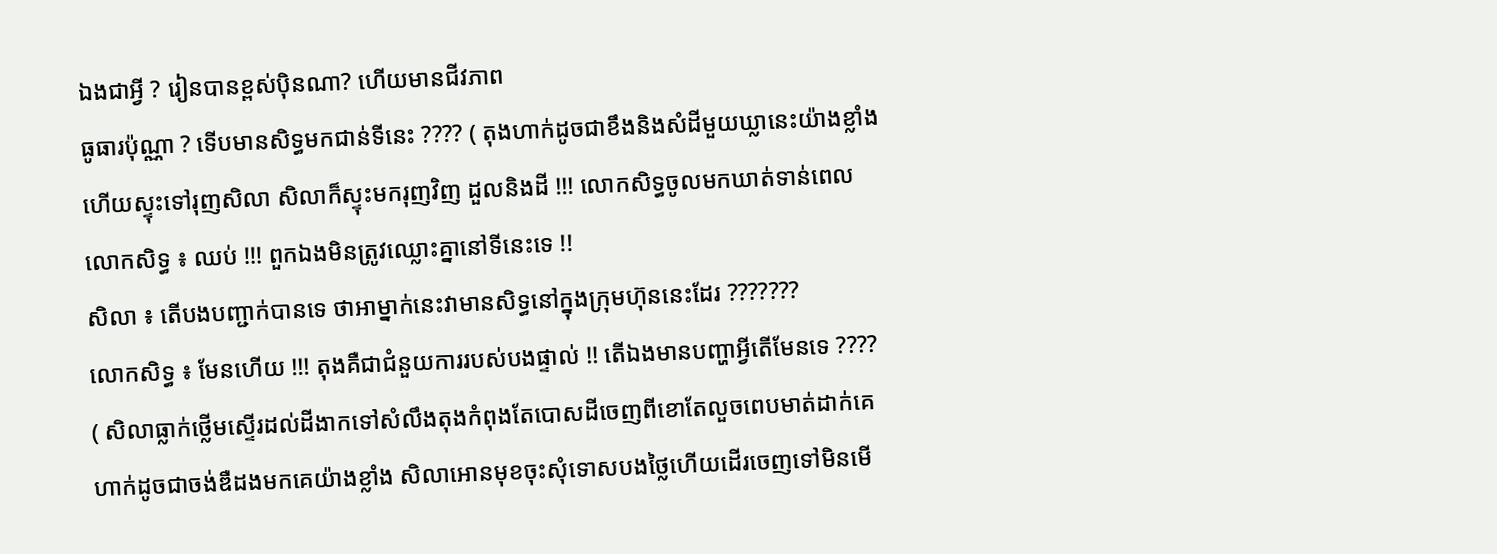ឯងជាអ្វី ? រៀនបានខ្ពស់ប៉ិនណា? ហើយមានជីវភាព
ធូធារប៉ុណ្ណា ? ទើបមានសិទ្ធមកជាន់ទីនេះ ???? ( តុងហាក់ដូចជាខឹងនិងសំដីមួយឃ្លានេះយ៉ាងខ្លាំង
ហើយស្ទុះទៅរុញសិលា សិលាក៏ស្ទុះមករុញវិញ ដួលនិងដី !!! លោកសិទ្ធចូលមកឃាត់ទាន់ពេល
លោកសិទ្ធ ៖ ឈប់ !!! ពួកឯងមិនត្រូវឈ្លោះគ្នានៅទីនេះទេ !!
សិលា ៖ តើបងបញ្ជាក់បានទេ ថាអាម្នាក់នេះវាមានសិទ្ធនៅក្នុងក្រុមហ៊ុននេះដែរ ???????
លោកសិទ្ធ ៖ មែនហើយ !!! តុងគឺជាជំនួយការរបស់បងផ្ទាល់ !! តើឯងមានបញ្ហាអ្វីតើមែនទេ ????
( សិលាធ្លាក់ថ្លើមស្ទើរដល់ដីងាកទៅសំលឹងតុងកំពុងតែបោសដីចេញពីខោតែលួចពេបមាត់ដាក់គេ
ហាក់ដូចជាចង់ឌឺដងមកគេយ៉ាងខ្លាំង សិលាអោនមុខចុះសុំទោសបងថ្លៃហើយដើរចេញទៅមិនមើ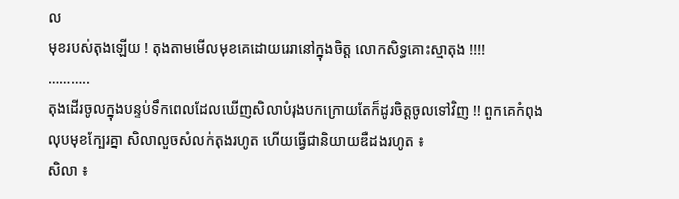ល
មុខរបស់តុងឡើយ ! តុងតាមមើលមុខគេដោយរេរានៅក្នុងចិត្ត លោកសិទ្ធគោះស្មាតុង !!!!
………..
តុងដើរចូលក្នុងបន្ទប់ទឹកពេលដែលឃើញសិលាបំរុងបកក្រោយតែក៏ដូរចិត្តចូលទៅវិញ !! ពួកគេកំពុង
លុបមុខក្បែរគ្នា សិលាលួចសំលក់តុងរហូត ហើយធ្វើជានិយាយឌឺដងរហូត ៖
សិលា ៖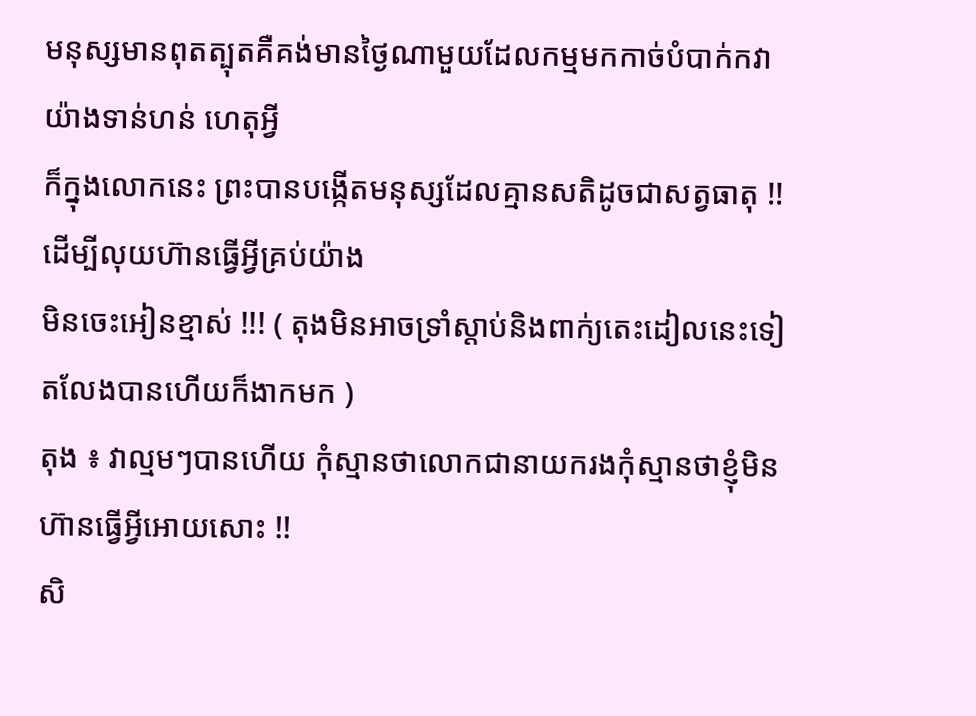មនុស្សមានពុតត្បុតគឺគង់មានថ្ងៃណាមួយដែលកម្មមកកាច់បំបាក់កវាយ៉ាងទាន់ហន់ ហេតុអ្វី
ក៏ក្នុងលោកនេះ ព្រះបានបង្កើតមនុស្សដែលគ្មានសតិដូចជាសត្វធាតុ !! ដើម្បីលុយហ៊ានធ្វើអ្វីគ្រប់យ៉ាង
មិនចេះអៀនខ្មាស់ !!! ( តុងមិនអាចទ្រាំស្តាប់និងពាក់្យតេះដៀលនេះទៀតលែងបានហើយក៏ងាកមក )
តុង ៖ វាល្មមៗបានហើយ កុំស្មានថាលោកជានាយករងកុំស្មានថាខ្ញុំមិនហ៊ានធ្វើអ្វីអោយសោះ !!
សិ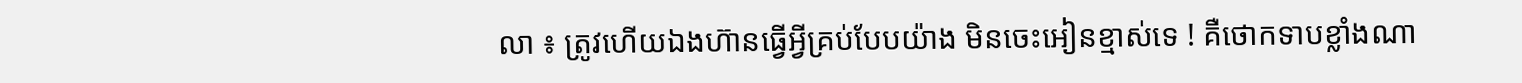លា ៖ ត្រូវហើយឯងហ៊ានធ្វើអ្វីគ្រប់បែបយ៉ាង មិនចេះអៀនខ្មាស់ទេ ! គឺថោកទាបខ្លាំងណា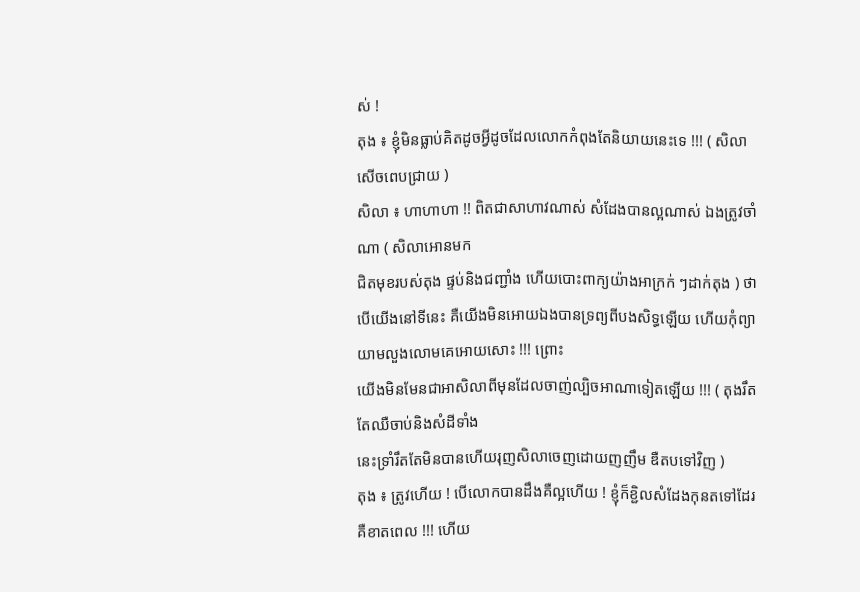ស់ !
តុង ៖ ខ្ញុំមិនធ្លាប់គិតដូចអ្វីដូចដែលលោកកំពុងតែនិយាយនេះទេ !!! ( សិលាសើចពេបជ្រាយ )
សិលា ៖ ហាហាហា !! ពិតជាសាហាវណាស់ សំដែងបានល្អណាស់ ឯងត្រូវចាំណា ( សិលាអោនមក
ជិតមុខរបស់តុង ផ្ទប់និងជញ្ជាំង ហើយបោះពាក្យយ៉ាងអាក្រក់ ៗដាក់តុង ) ថាបើយើងនៅទីនេះ គឺយើងមិនអោយឯងបានទ្រព្យពីបងសិទ្ធឡើយ ហើយកុំព្យាយាមលួងលោមគេអោយសោះ !!! ព្រោះ
យើងមិនមែនជាអាសិលាពីមុនដែលចាញ់ល្បិចអាណាទៀតឡើយ !!! ( តុងរឹតតែឈឺចាប់និងសំដីទាំង
នេះទ្រាំរឹតតែមិនបានហើយរុញសិលាចេញដោយញញឹម ឌឺតបទៅវិញ )
តុង ៖ ត្រូវហើយ ! បើលោកបានដឹងគឺល្អហើយ ! ខ្ញុំក៏ខ្ជិលសំដែងកុនតទៅដែរ គឺខាតពេល !!! ហើយ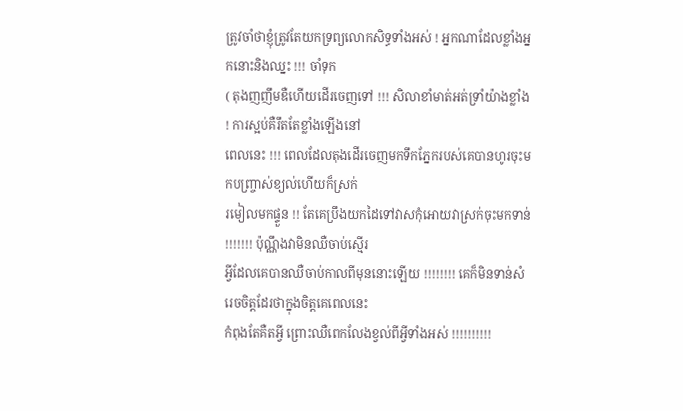ត្រូវចាំថាខ្ញុំត្រូវតែយកទ្រព្យលោកសិទ្ធទាំងអស់ ! អ្នកណាដែលខ្លាំងអ្នកនោះនិងឈ្នះ !!! ចាំទុក
( តុងញញឹមឌឺហើយដើរចេញទៅ !!! សិលាខាំមាត់អត់ទ្រាំយ៉ាងខ្លាំង ! ការស្អប់គឺរឹតតែខ្លាំងឡើងនៅ
ពេលនេះ !!! ពេលដែលតុងដើរចេញមកទឹកភ្នែករបស់គេបានហូរចុះមកបញ្ច្រាស់ខ្យល់ហើយក៏ស្រក់
រមៀលមកផ្ទួន !! តែគេប្រឹងយកដៃទៅវាសកុំអោយវាស្រក់ចុះមកទាន់ !!!!!!! ប៉ុណ្ណឹងវាមិនឈឺចាប់ស្មើរ
អ្វីដែលគេបានឈឺចាប់កាលពីមុននោះឡើយ !!!!!!!! គេក៏មិនទាន់សំរេចចិត្តដែរថាក្នុងចិត្តគេពេលនេះ
កំពុងតែគឺតអ្វី ព្រោះឈឺពេកលែងខ្វល់ពីអ្វីទាំងអស់ !!!!!!!!!!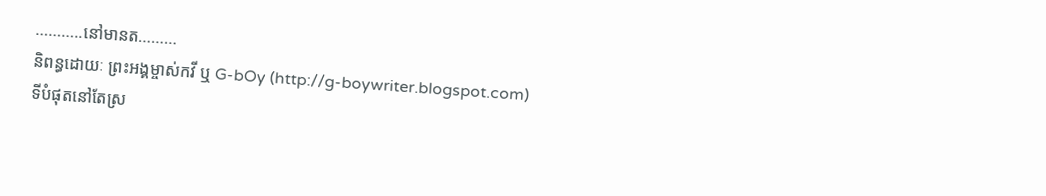………..នៅមានត………
និពន្ធដោយៈ ព្រះអង្គម្ចាស់កវី ឬ G-bOy (http://g-boywriter.blogspot.com)
ទីបំផុតនៅតែស្រ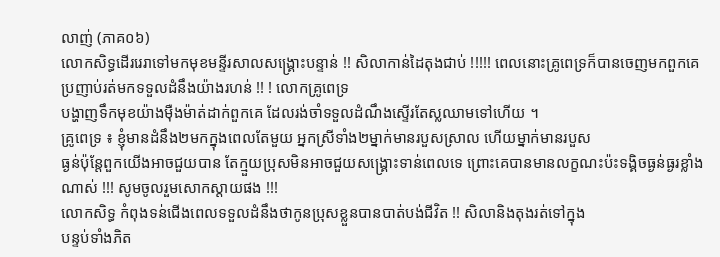លាញ់ (ភាគ០៦)
លោកសិទ្ធដើររេរាទៅមកមុខមន្ទីរសាលសង្គ្រោះបន្ទាន់ !! សិលាកាន់ដៃតុងជាប់ !!!!! ពេលនោះគ្រូពេទ្រក៏បានចេញមកពួកគេប្រញាប់រត់មកទទួលដំនឹងយ៉ាងរហន់ !! ! លោកគ្រូពេទ្រ
បង្ហាញទឹកមុខយ៉ាងម៉ឺងម៉ាត់ដាក់ពួកគេ ដែលរង់ចាំទទួលដំណឹងស្ទើរតែស្លឈាមទៅហើយ ។
គ្រូពេទ្រ ៖ ខ្ញុំមានដំនឹង២មកក្នុងពេលតែមួយ អ្នកស្រីទាំង២ម្នាក់មានរបួសស្រាល ហើយម្នាក់មានរបួស
ធ្ងន់ប៉ុន្តែពួកយើងអាចជួយបាន តែក្មួយប្រុសមិនអាចជួយសង្រ្គោះទាន់ពេលទេ ព្រោះគេបានមានលក្ខណះប៉ះទង្គិចធ្ងន់ធ្ងរខ្លាំងណាស់ !!! សូមចូលរួមសោកស្តាយផង !!!
លោកសិទ្ធ កំពុងទន់ជើងពេលទទួលដំនឹងថាកូនប្រុសខ្លួនបានបាត់បង់ជីវិត !! សិលានិងតុងរត់ទៅក្នុង
បន្ទប់ទាំងភិត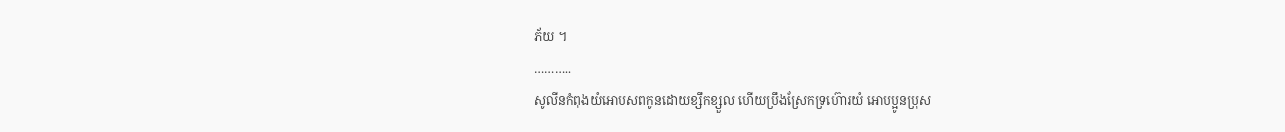ភ័យ ។
………..
សូលីនកំពុងយំអោបសពកូនដោយខ្សឹកខ្សួល ហើយប្រឹងស្រែកទ្រហ៊ោរយំ អោបប្អូនប្រុស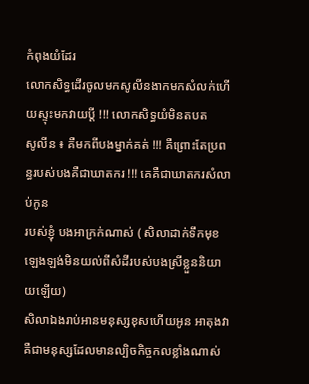កំពុងយំដែរ
លោកសិទ្ធដើរចូលមកសូលីនងាកមកសំលក់ហើយស្ទុះមកវាយប្តី !!! លោកសិទ្ធយំមិនតបត
សូលីន ៖ គឺមកពីបងម្នាក់គត់ !!! គឺព្រោះតែប្រពន្ធរបស់បងគឺជាឃាតករ !!! គេគឺជាឃាតករសំលាប់កូន
របស់ខ្ញុំ បងអាក្រក់ណាស់ ( សិលាដាក់ទឹកមុខឡេងឡង់មិនយល់ពីសំដីរបស់បងស្រីខ្លួននិយាយឡើយ)
សិលាឯងរាប់អានមនុស្សខុសហើយអូន អាតុងវាគឺជាមនុស្សដែលមានល្បិចកិច្ចកលខ្លាំងណាស់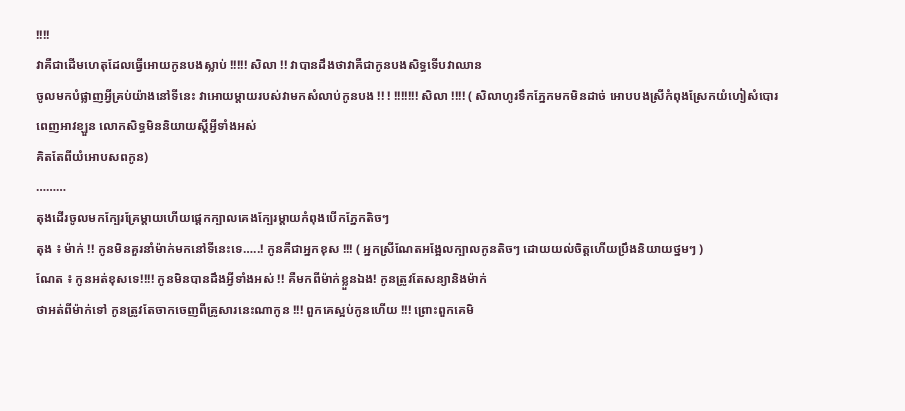!!!!
វាគឺជាដើមហេតុដែលធ្វើអោយកូនបងស្លាប់ !!!!! សិលា !! វាបានដឹងថាវាគឺជាកូនបងសិទ្ធទើបវាឈាន
ចូលមកបំផ្លាញអ្វីគ្រប់យ៉ាងនៅទីនេះ វាអោយម្តាយរបស់វាមកសំលាប់កូនបង !! ! !!!!!!! សិលា !!!! ( សិលាហូរទឹកភ្នែកមកមិនដាច់ អោបបងស្រីកំពុងស្រែកយំហៀសំបោរពេញអាវខ្ឡួន លោកសិទ្ធមិននិយាយស្តីអ្វីទាំងអស់
គិតតែពីយំអោបសពកូន)
………
តុងដើរចូលមកក្បែរគ្រែម្តាយហើយផ្តេកក្បាលគេងក្បែរម្តាយកំពុងបើកភ្នែកតិចៗ
តុង ៖ ម៉ាក់ !! កូនមិនគួរនាំម៉ាក់មកនៅទីនេះទេ…..! កូនគឺជាអ្នកខុស !!! ( អ្នកស្រីណែតអង្អែលក្បាលកូនតិចៗ ដោយយល់ចិត្តហើយប្រឹងនិយាយថ្នមៗ )
ណែត ៖ កូនអត់ខុសទេ!!!! កូនមិនបានដឹងអ្វីទាំងអស់ !! គឺមកពីម៉ាក់ខ្លួនឯង! កូនត្រូវតែសន្យានិងម៉ាក់
ថាអត់ពីម៉ាក់ទៅ កូនត្រូវតែចាកចេញពីគ្រូសារនេះណាកូន !!! ពួកគេស្អប់កូនហើយ !!! ព្រោះពួកគេមិ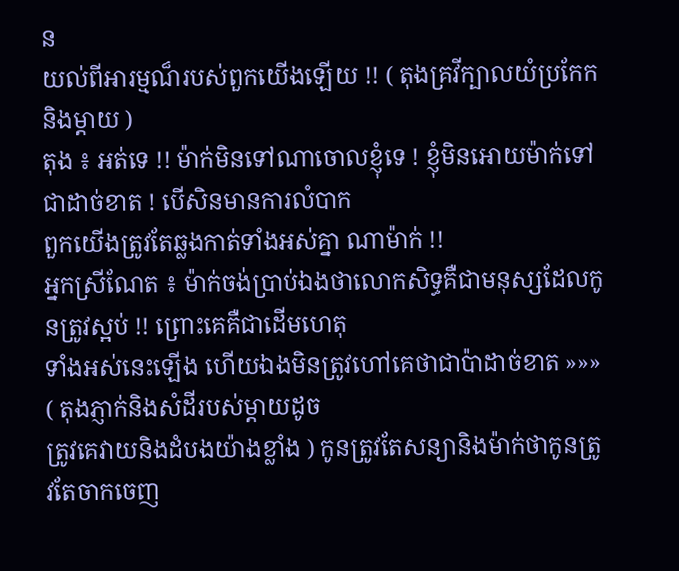ន
យល់ពីអារម្មណ៏របស់ពួកយើងឡើយ !! ( តុងគ្រវីក្បាលយំប្រកែកនិងម្តាយ )
តុង ៖ អត់ទេ !! ម៉ាក់មិនទៅណាចោលខ្ញុំទេ ! ខ្ញុំមិនអោយម៉ាក់ទៅជាដាច់ខាត ! បើសិនមានការលំបាក
ពួកយើងត្រូវតែឆ្លងកាត់ទាំងអស់គ្នា ណាម៉ាក់ !!
អ្នកស្រីណែត ៖ ម៉ាក់ចង់ប្រាប់ឯងថាលោកសិទ្ធគឺជាមនុស្សដែលកូនត្រូវស្អប់ !! ព្រោះគេគឺជាដើមហេតុ
ទាំងអស់នេះឡើង ហើយឯងមិនត្រូវហៅគេថាជាប៉ាដាច់ខាត »»» ( តុងភ្ញាក់និងសំដីរបស់ម្តាយដូច
ត្រូវគេវាយនិងដំបងយ៉ាងខ្លាំង ) កូនត្រូវតែសន្យានិងម៉ាក់ថាកូនត្រូវតែចាកចេញ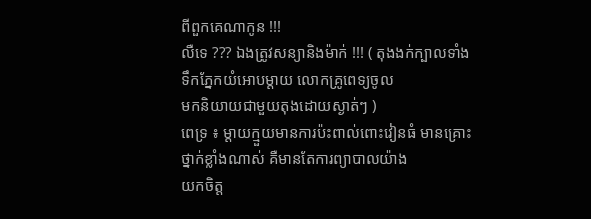ពីពួកគេណាកូន !!!
លឺទេ ??? ឯងត្រូវសន្យានិងម៉ាក់ !!! ( តុងងក់ក្បាលទាំងទឹកភ្នែកយំអោបម្តាយ លោកគ្រូពេទ្យចូល
មកនិយាយជាមួយតុងដោយស្ងាត់ៗ )
ពេទ្រ ៖ ម្តាយក្មួយមានការប៉ះពាល់ពោះវៀនធំ មានគ្រោះថ្នាក់ខ្លាំងណាស់ គឺមានតែការព្យាបាលយ៉ាង
យកចិត្ត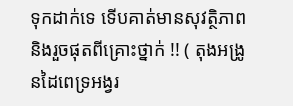ទុកដាក់ទេ ទើបគាត់មានសុវត្ថិភាពនិងរួចផុតពីគ្រោះថ្នាក់ !! ( តុងអង្រូនដៃពេទ្រអង្វរ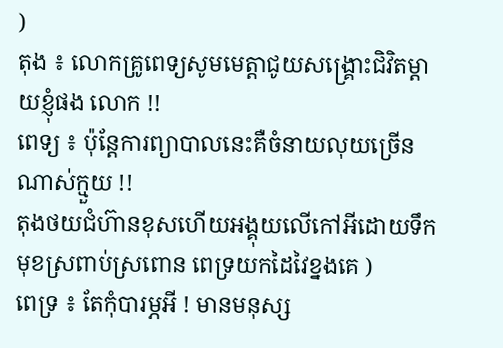)
តុង ៖ លោកគ្រូពេទ្យសូមមេត្តាជូយសង្គ្រោះជិវិតម្តាយខ្ញុំផង លោក !!
ពេទ្យ ៖ ប៉ុន្តែការព្យាបាលនេះគឺចំនាយលុយច្រើនណាស់ក្មួយ !!
តុងថយជំហ៊ានខុសហើយអង្គុយលើកៅអីដោយទឹកមុខស្រពាប់ស្រពោន ពេទ្រយកដៃវៃខ្នងគេ )
ពេទ្រ ៖ តែកុំបារម្ភអី ! មានមនុស្ស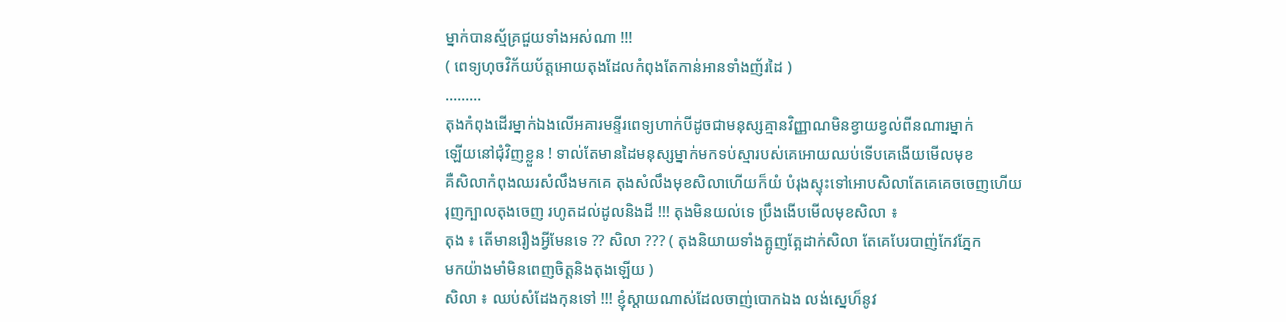ម្នាក់បានស្ម័គ្រជួយទាំងអស់ណា !!!
( ពេទ្យហុចវិក័យប័ត្តអោយតុងដែលកំពុងតែកាន់អានទាំងញ័រដៃ )
………
តុងកំពុងដើរម្នាក់ឯងលើអគារមន្ទីរពេទ្យហាក់បីដូចជាមនុស្សគ្មានវិញ្ញាណមិនខ្វាយខ្វល់ពីនណារម្នាក់
ឡើយនៅជុំវិញខ្លួន ! ទាល់តែមានដៃមនុស្សម្នាក់មកទប់ស្មារបស់គេអោយឈប់ទើបគេងើយមើលមុខ
គឺសិលាកំពុងឈរសំលឹងមកគេ តុងសំលឹងមុខសិលាហើយក៏យំ បំរុងស្ទុះទៅអោបសិលាតែគេគេចចេញហើយ
រុញក្បាលតុងចេញ រហូតដល់ដូលនិងដី !!! តុងមិនយល់ទេ ប្រឹងងើបមើលមុខសិលា ៖
តុង ៖ តើមានរឿងអ្វីមែនទេ ?? សិលា ??? ( តុងនិយាយទាំងត្អូញត្អែដាក់សិលា តែគេបែរបាញ់កែវភ្នែក
មកយ៉ាងមាំមិនពេញចិត្តនិងតុងឡើយ )
សិលា ៖ ឈប់សំដែងកុនទៅ !!! ខ្ញុំស្តាយណាស់ដែលចាញ់បោកឯង លង់ស្នេហ៏នូវ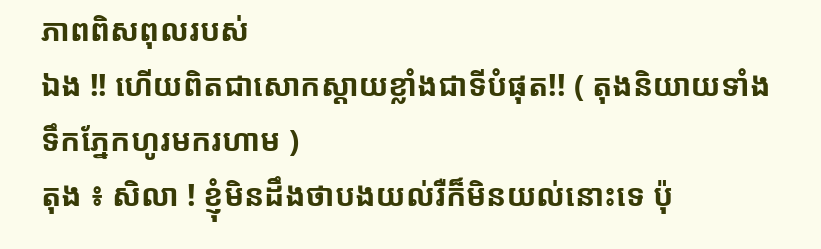ភាពពិសពុលរបស់
ឯង !! ហើយពិតជាសោកស្តាយខ្លាំងជាទីបំផុត!! ( តុងនិយាយទាំងទឹកភ្នែកហូរមករហាម )
តុង ៖ សិលា ! ខ្ញុំមិនដឹងថាបងយល់រឺក៏មិនយល់នោះទេ ប៉ុ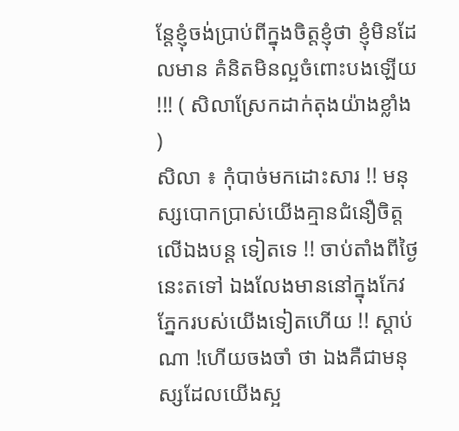ន្តែខ្ញុំចង់ប្រាប់ពីក្នុងចិត្តខ្ញុំថា ខ្ញុំមិនដែលមាន គំនិតមិនល្អចំពោះបងឡើយ !!! ( សិលាស្រែកដាក់តុងយ៉ាងខ្លាំង )
សិលា ៖ កុំបាច់មកដោះសារ !! មនុស្សបោកប្រាស់យើងគ្មានជំនឿចិត្តលើឯងបន្ត ទៀតទេ !! ចាប់តាំងពីថ្ងៃនេះតទៅ ឯងលែងមាននៅក្នុងកែវភ្នែករបស់យើងទៀតហើយ !! ស្តាប់ណា !ហើយចងចាំ ថា ឯងគឺជាមនុស្សដែលយើងស្អ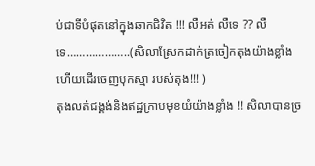ប់ជាទីបំផុតនៅក្នុងឆាកជិវិត !!! លឺអត់ លឺទេ ?? លឺទេ………………..(សិលាស្រែកដាក់ត្រចៀកតុងយ៉ាងខ្លាំងហើយដើរចេញបុកស្មា របស់តុង!!! )
តុងលត់ជង្គង់និងឥដ្ឋក្រាបមុខយំយ៉ាងខ្លាំង !! សិលាបានច្រ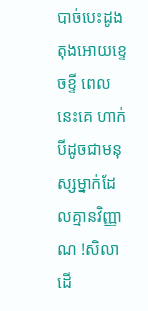បាច់បេះដូងតុងអោយខ្ទេចខ្ទី ពេលនេះគេ ហាក់បីដូចជាមនុស្សម្នាក់ដែលគ្មានវិញ្ញាណ !សិលាដើ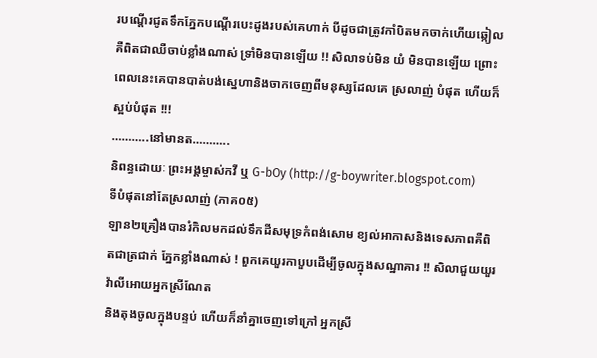របណ្តើរជូតទឹកភ្នែកបណ្តើរបេះដូងរបស់គេហាក់ បីដូចជាត្រូវកាំបិតមកចាក់ហើយឆ្កៀលគឺពិតជាឈឺចាប់ខ្លាំងណាស់ ទ្រាំមិនបានឡើយ !! សិលាទប់មិន យំ មិនបានឡើយ ព្រោះពេលនេះគេបានបាត់បង់ស្នេហានិងចាកចេញពីមនុស្សដែលគេ ស្រលាញ់ បំផុត ហើយក៏ស្អប់បំផុត !!!
………..នៅមានត………..
និពន្ធដោយៈ ព្រះអង្គម្ចាស់កវី ឬ G-bOy (http://g-boywriter.blogspot.com)
ទីបំផុតនៅតែស្រលាញ់ (ភាគ០៥)
ឡាន២គ្រឿងបានរំកិលមកដល់ទឹកដីសមុទ្រកំពង់សោម ខ្យល់អាកាសនិងទេសភាពគឺពិតជាត្រជាក់ ភ្នែកខ្លាំងណាស់ ! ពួកគេយួរកាបួបដើម្បីចូលក្នុងសណ្ឋាគារ !! សិលាជួយយួរវ៉ាលីអោយអ្នកស្រីណែត
និងតុងចូលក្នុងបន្ទប់ ហើយក៏នាំគ្នាចេញទៅក្រៅ អ្នកស្រី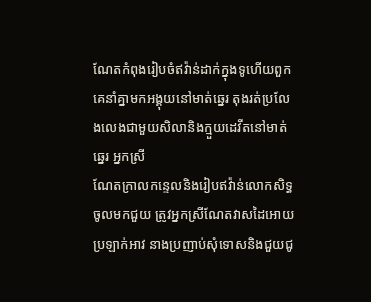ណែតកំពុងរៀបចំឥវ៉ាន់ដាក់ក្នុងទូហើយពួក
គេនាំគ្នាមកអង្គុយនៅមាត់ឆ្នេរ តុងរត់ប្រលែងលេងជាមួយសិលានិងក្មួយដេវីតនៅមាត់ឆ្នេរ អ្នកស្រី
ណែតក្រាលកន្ទេលនិងរៀបឥវ៉ាន់លោកសិទ្ធចូលមកជួយ ត្រូវអ្នកស្រីណែតវាសដៃអោយប្រឡាក់អាវ នាងប្រញាប់សុំទោសនិងជួយជូ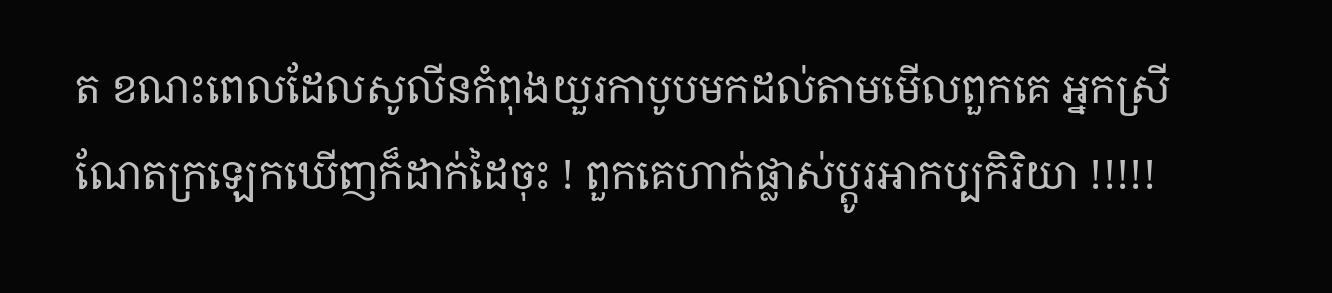ត ខណះពេលដែលសូលីនកំពុងយួរកាបូបមកដល់តាមមើលពួកគេ អ្នកស្រីណែតក្រឡេកឃើញក៏ដាក់ដៃចុះ ! ពួកគេហាក់ផ្លាស់ប្តូរអាកប្បកិរិយា !!!!!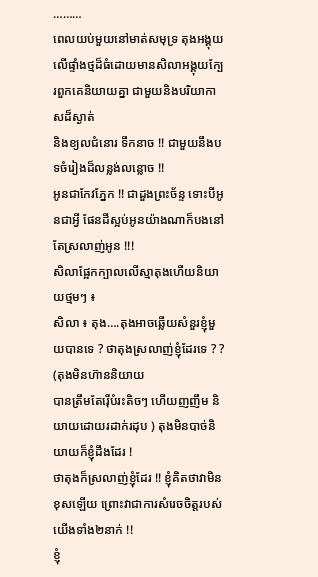………
ពេលយប់មួយនៅមាត់សមុទ្រ តុងអង្គុយលើផ្ទាំងថ្មដ៏ធំដោយមានសិលាអង្គុយក្បែរពួកគេនិយាយគ្នា ជាមួយនិងបរិយាកាសដ៏ស្ងាត់
និងខ្យលជំនោរ ទឹកនាច !! ជាមួយនឹងបទចំរៀងដ៏លន្លង់លន្លោច !!
អូនជាកែវភ្នែក !! ជាដួងព្រះច័ន្ទ ទោះបីអូនជាអ្វី ផែនដីស្អប់អូនយ៉ាងណាក៏បងនៅតែស្រលាញ់អូន !!!
សិលាផ្អែកក្បាលលើស្មាតុងហើយនិយាយថ្មមៗ ៖
សិលា ៖ តុង….តុងអាចឆ្លើយសំនួរខ្ញុំមួយបានទេ ? ថាតុងស្រលាញ់ខ្ញុំដែរទេ ? ? (តុងមិនហ៊ាននិយាយ
បានត្រឹមតែរ៉ើបំរះតិចៗ ហើយញញឹម និយាយដោយរដាក់រដុប ) តុងមិនបាច់និយាយក៏ខ្ញុំដឹងដែរ !
ថាតុងក៏ស្រលាញ់ខ្ញុំដែរ !! ខ្ញុំគិតថាវាមិនខុសឡើយ ព្រោះវាជាការសំរេចចិត្តរបស់យើងទាំង២នាក់ !!
ខ្ញុំ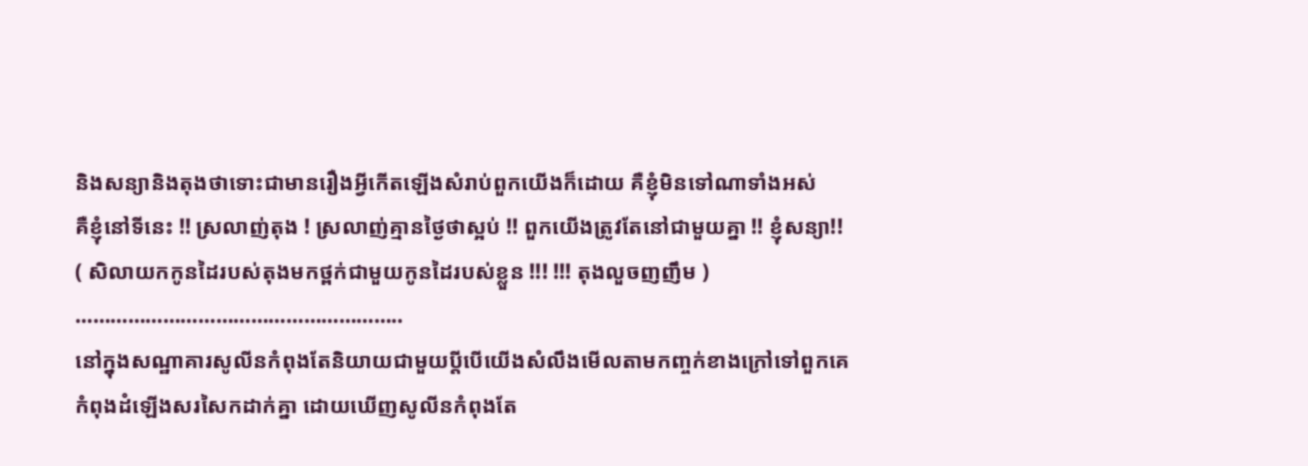និងសន្យានិងតុងថាទោះជាមានរឿងអ្វីកើតឡើងសំរាប់ពួកយើងក៏ដោយ គឺខ្ញុំមិនទៅណាទាំងអស់
គឺខ្ញុំនៅទីនេះ !! ស្រលាញ់តុង ! ស្រលាញ់គ្មានថ្ងៃថាស្អប់ !! ពួកយើងត្រូវតែនៅជាមួយគ្នា !! ខ្ញុំសន្យា!!
( សិលាយកកូនដៃរបស់តុងមកថ្ពក់ជាមួយកូនដៃរបស់ខ្លួន !!! !!! តុងលួចញញឹម )
………………………………………………..
នៅក្នុងសណ្ឋាគារសូលីនកំពុងតែនិយាយជាមួយប្តីបើយើងសំលឹងមើលតាមកញ្ចក់ខាងក្រៅទៅពួកគេ
កំពុងដំឡើងសរសៃកដាក់គ្នា ដោយឃើញសូលីនកំពុងតែ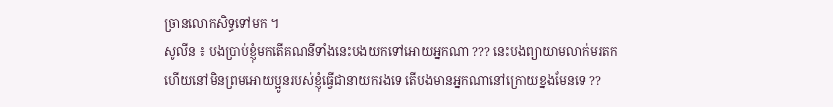ច្រានលោកសិទ្ធទៅមក ។
សូលីន ៖ បងប្រាប់ខ្ញុំមកតើគណនីទាំងនេះបងយកទៅអោយអ្នកណា ??? នេះបងព្យាយាមលាក់មរតក
ហើយនៅមិនព្រមអោយប្អូនរបស់ខ្ញុំធ្វើជានាយករងទេ តើបងមានអ្នកណានៅក្រោយខ្នងមែនទេ ??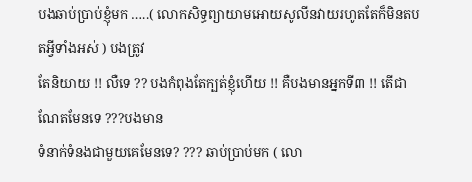បងឆាប់ប្រាប់ខ្ញុំមក …..( លោកសិទ្ធព្យាយាមអោយសូលីនវាយរហូតតែក៏មិនតបតអ្វីទាំងអស់ ) បងត្រូវ
តែនិយាយ !! លឺទេ ?? បងកំពុងតែក្បត់ខ្ញុំហើយ !! គឺបងមានអ្នកទី៣ !! តើជាណែតមែនទេ ???បងមាន
ទំនាក់ទំនងជាមួយគេមែនទេ? ??? ឆាប់ប្រាប់មក ( លោ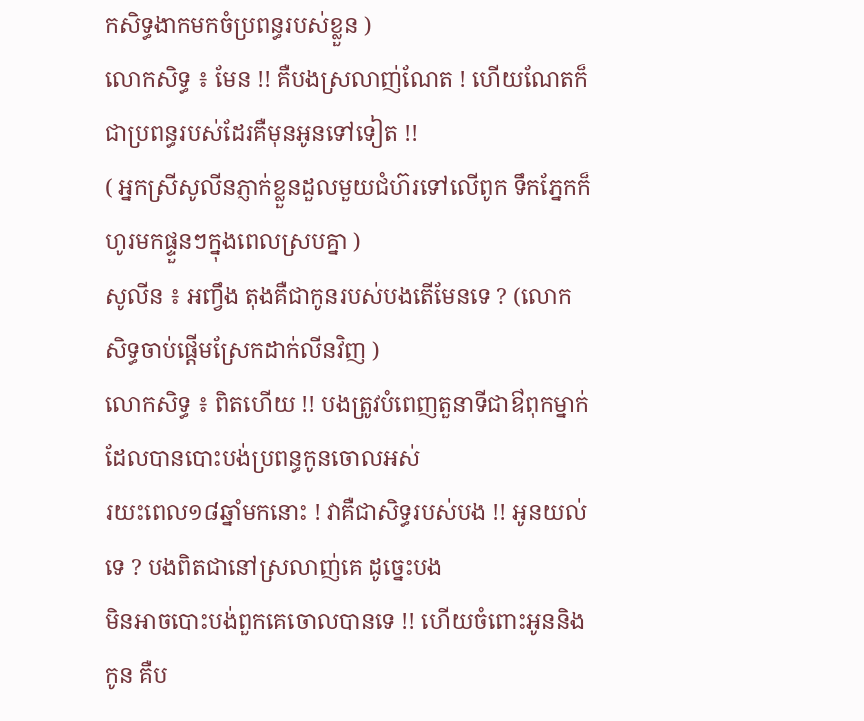កសិទ្ធងាកមកចំប្រពន្ធរបស់ខ្លួន )
លោកសិទ្ធ ៖ មែន !! គឺបងស្រលាញ់ណែត ! ហើយណែតក៏ជាប្រពន្ធរបស់ដែរគឺមុនអូនទៅទៀត !!
( អ្នកស្រីសូលីនភ្ញាក់ខ្លួនដួលមួយជំហ៊រទៅលើពូក ទឹកភ្នែកក៏ហូរមកផ្ទួនៗក្នុងពេលស្របគ្នា )
សូលីន ៖ អញ្វឹង តុងគឺជាកូនរបស់បងតើមែនទេ ? (លោកសិទ្ធចាប់ផ្តើមស្រែកដាក់លីនវិញ )
លោកសិទ្ធ ៖ ពិតហើយ !! បងត្រូវបំពេញតួនាទីជាឳពុកម្នាក់ដែលបានបោះបង់ប្រពន្ធកូនចោលអស់
រយះពេល១៨ឆ្នាំមកនោះ ! វាគឺជាសិទ្ធរបស់បង !! អូនយល់ទេ ? បងពិតជានៅស្រលាញ់គេ ដូច្នេះបង
មិនអាចបោះបង់ពួកគេចោលបានទេ !! ហើយចំពោះអូននិងកូន គឺប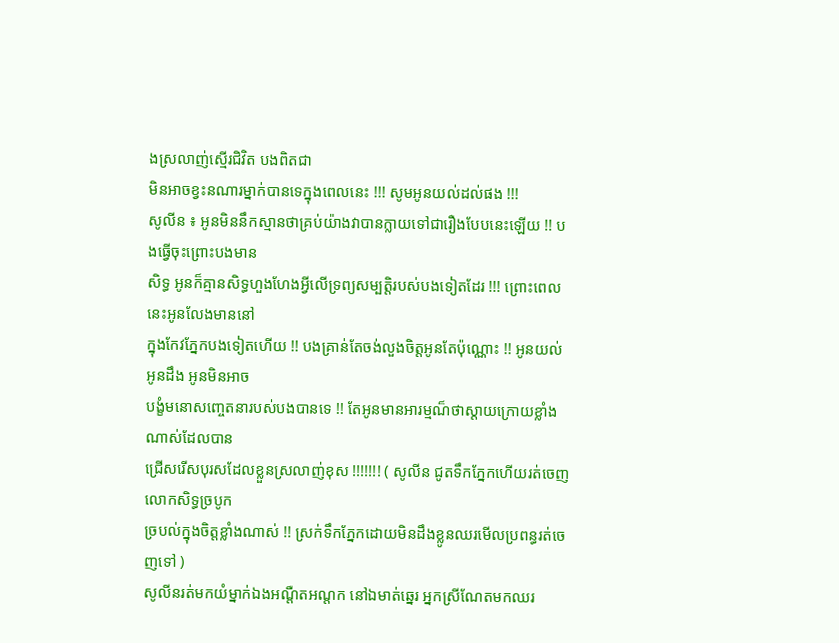ងស្រលាញ់ស្មើរជិវិត បងពិតជា
មិនអាចខ្វះនណារម្នាក់បានទេក្នុងពេលនេះ !!! សូមអូនយល់ដល់ផង !!!
សូលីន ៖ អូនមិននឹកស្មានថាគ្រប់យ៉ាងវាបានក្លាយទៅជារឿងបែបនេះឡើយ !! បងធ្វើចុះព្រោះបងមាន
សិទ្ធ អូនក៏គ្មានសិទ្ធហួងហែងអ្វីលើទ្រព្យសម្បត្តិរបស់បងទៀតដែរ !!! ព្រោះពេលនេះអូនលែងមាននៅ
ក្នុងកែវភ្នែកបងទៀតហើយ !! បងគ្រាន់តែចង់លួងចិត្តអូនតែប៉ុណ្ណោះ !! អូនយល់ អូនដឹង អូនមិនអាច
បង្ខំមនោសញ្ចេតនារបស់បងបានទេ !! តែអូនមានអារម្មណ៏ថាស្តាយក្រោយខ្លាំងណាស់ដែលបាន
ជ្រើសរើសបុរសដែលខ្លួនស្រលាញ់ខុស !!!!!!! ( សូលីន ជូតទឹកភ្នែកហើយរត់ចេញលោកសិទ្ធច្របូក
ច្របល់ក្នុងចិត្តខ្លាំងណាស់ !! ស្រក់ទឹកភ្នែកដោយមិនដឹងខ្លូនឈរមើលប្រពន្ធរត់ចេញទៅ )
សូលីនរត់មកយំម្នាក់ឯងអណ្តឺតអណ្តក នៅឯមាត់ឆ្នេរ អ្នកស្រីណែតមកឈរ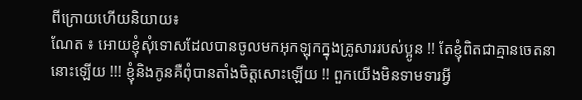ពីក្រោយហើយនិយាយ៖
ណែត ៖ អោយខ្ញុំសុំទោសដែលបានចូលមកអុកឡុកក្នុងគ្រូសាររបស់ប្អូន !! តែខ្ញុំពិតជាគ្មានចេតនា
នោះឡើយ !!! ខ្ញុំនិងកូនគឺពុំបានតាំងចិត្តសោះឡើយ !! ពួកយើងមិនទាមទារអ្វី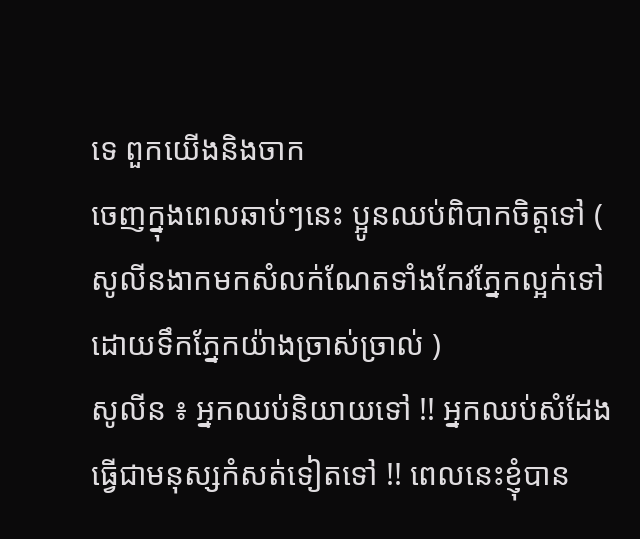ទេ ពួកយើងនិងចាក
ចេញក្នុងពេលឆាប់ៗនេះ ប្អូនឈប់ពិបាកចិត្តទៅ ( សូលីនងាកមកសំលក់ណែតទាំងកែវភ្នែកល្អក់ទៅ
ដោយទឹកភ្នែកយ៉ាងច្រាស់ច្រាល់ )
សូលីន ៖ អ្នកឈប់និយាយទៅ !! អ្នកឈប់សំដែងធ្វើជាមនុស្សកំសត់ទៀតទៅ !! ពេលនេះខ្ញុំបាន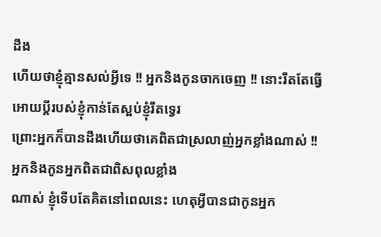ដឹង
ហើយថាខ្ញុំគ្មានសល់អ្វីទេ !! អ្នកនិងកូនចាកចេញ !! នោះរឹតតែធ្វើអោយប្តីរបស់ខ្ញុំកាន់តែស្អប់ខ្ញុំរឹតទ្វេរ
ព្រោះអ្នកក៏បានដឹងហើយថាគេពិតជាស្រលាញ់អ្នកខ្លាំងណាស់ !! អ្នកនិងកូនអ្នកពិតជាពិសពុលខ្លាំង
ណាស់ ខ្ញុំទើបតែគិតនៅពេលនេះ ហេតុអ្វីបានជាកូនអ្នក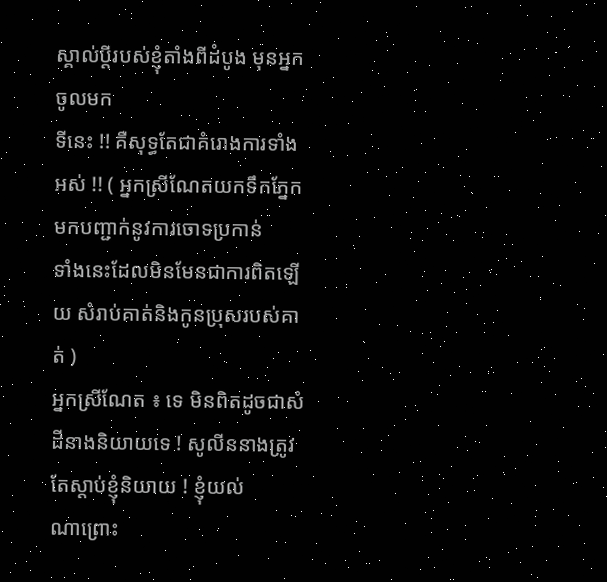ស្គាល់ប្តីរបស់ខ្ញុំតាំងពីដំបូង មុនអ្នកចូលមក
ទីនេះ !! គឺសុទ្ធតែជាគំរោងការទាំងអស់ !! ( អ្នកស្រីណែតយកទឹកភ្នែកមកបញ្ជាក់នូវការចោទប្រកាន់
ទាំងនេះដែលមិនមែនជាការពិតឡើយ សំរាប់គាត់និងកូនប្រុសរបស់គាត់ )
អ្នកស្រីណែត ៖ ទេ មិនពិតដូចជាសំដីនាងនិយាយទេ ! សូលីននាងត្រូវតែស្តាប់ខ្ញុំនិយាយ ! ខ្ញុំយល់
ណាព្រោះ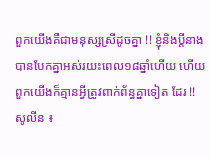ពួកយើងគឺជាមនុស្សស្រីដូចគ្នា !! ខ្ញុំនិងប្តីនាងបានបែកគ្នាអស់រយះពេល១៨ឆ្នាំហើយ ហើយ
ពួកយើងក៏គ្មានអ្វីត្រូវពាក់ព័ន្ធគ្នាទៀត ដែរ !!
សូលីន ៖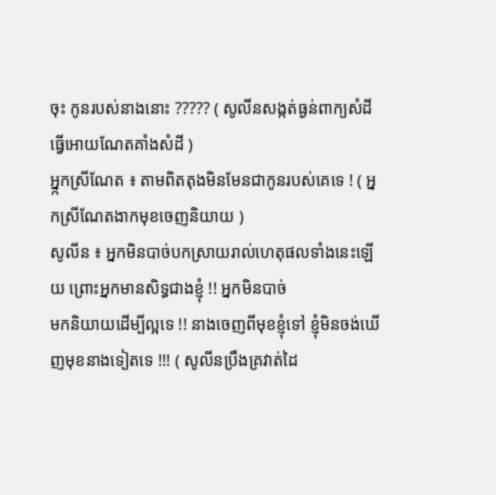ចុះ កូនរបស់នាងនោះ ????? ( សូលីនសង្កត់ធ្ងន់ពាក្យសំដីធ្វើអោយណែតគាំងសំដី )
អ្ន្កកស្រីណែត ៖ តាមពិតតុងមិនមែនជាកូនរបស់គេទេ ! ( អ្នកស្រីណែតងាកមុខចេញនិយាយ )
សូលីន ៖ អ្នកមិនបាច់បកស្រាយរាល់ហេតុផលទាំងនេះឡើយ ព្រោះអ្នកមានសិទ្ធជាងខ្ញុំ !! អ្នកមិនបាច់
មកនិយាយដើម្បីល្អទេ !! នាងចេញពីមុខខ្ញុំទៅ ខ្ញុំមិនចង់ឃើញមុខនាងទៀតទេ !!! ( សូលីនប្រឹងគ្រវាត់ដៃ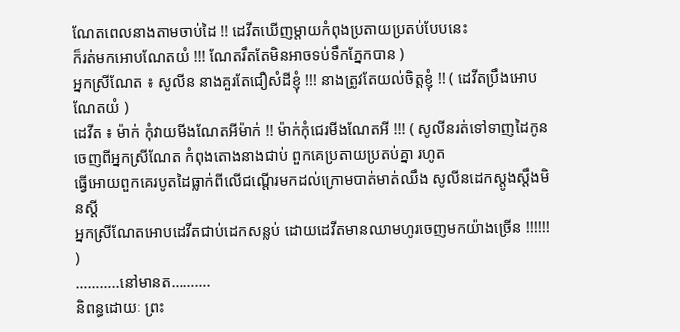ណែតពេលនាងតាមចាប់ដៃ !! ដេវីតឃើញម្តាយកំពុងប្រតាយប្រតប់បែបនេះ
ក៏រត់មកអោបណែតយំ !!! ណែតរឹតតែមិនអាចទប់ទឹកភ្នែកបាន )
អ្នកស្រីណែត ៖ សូលីន នាងគួរតែជឿសំដីខ្ញុំ !!! នាងត្រូវតែយល់ចិត្តខ្ញុំ !! ( ដេវីតប្រឹងអោបណែតយំ )
ដេវីត ៖ ម៉ាក់ កុំវាយមីងណែតអីម៉ាក់ !! ម៉ាក់កុំជេរមីងណែតអី !!! ( សូលីនរត់ទៅទាញដៃកូនចេញពីអ្នកស្រីណែត កំពុងតោងនាងជាប់ ពួកគេប្រតាយប្រតប់គ្នា រហូត
ធ្វើអោយពួកគេរបូតដៃធ្លាក់ពីលើជណ្តើរមកដល់ក្រោមបាត់មាត់ឈឹង សូលីនដេកស្តូងស្តឹងមិនស្តី
អ្នកស្រីណែតអោបដេវីតជាប់ដេកសន្លប់ ដោយដេវីតមានឈាមហូរចេញមកយ៉ាងច្រើន !!!!!! )
………..នៅមានត……….
និពន្ធដោយៈ ព្រះ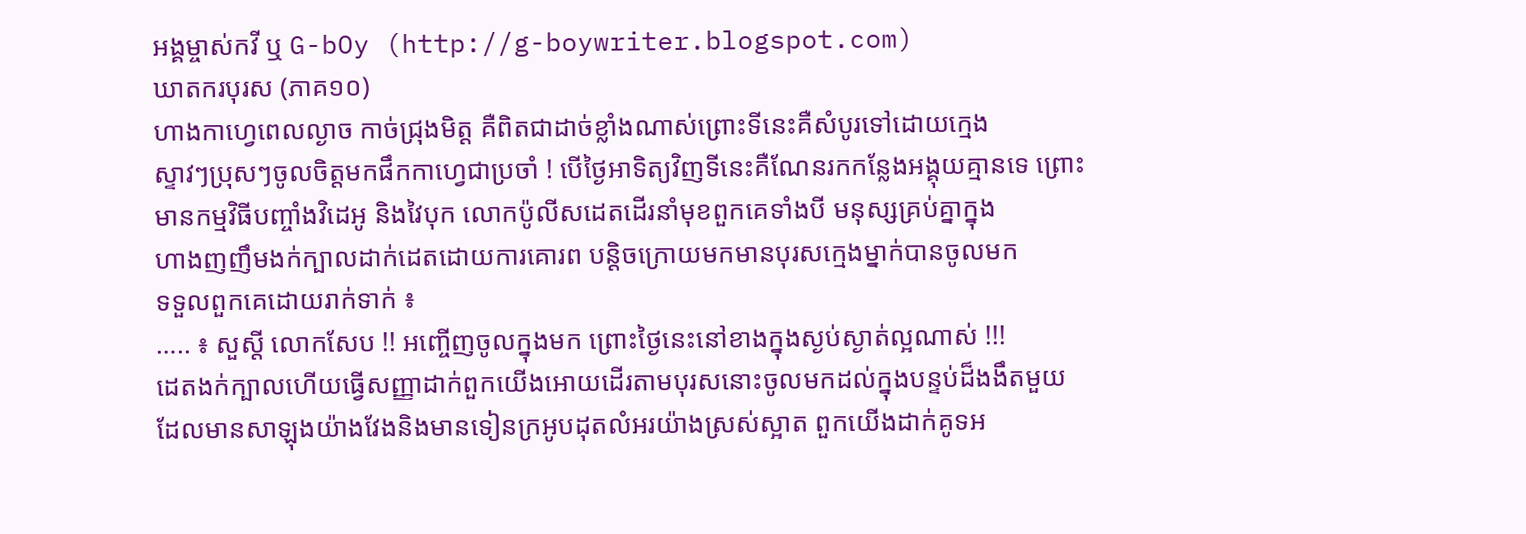អង្គម្ចាស់កវី ឬ G-bOy (http://g-boywriter.blogspot.com)
ឃាតករបុរស (ភាគ១០)
ហាងកាហ្វេពេលល្ងាច កាច់ជ្រុងមិត្ត គឺពិតជាដាច់ខ្លាំងណាស់ព្រោះទីនេះគឺសំបូរទៅដោយក្មេង
ស្ទាវៗប្រុសៗចូលចិត្តមកផឹកកាហ្វេជាប្រចាំ ! បើថ្ងៃអាទិត្យវិញទីនេះគឺណែនរកកន្លែងអង្គុយគ្មានទេ ព្រោះមានកម្មវិធីបញ្ចាំងវិដេអូ និងវៃបុក លោកប៉ូលីសដេតដើរនាំមុខពួកគេទាំងបី មនុស្សគ្រប់គ្នាក្នុង
ហាងញញឹមងក់ក្បាលដាក់ដេតដោយការគោរព បន្តិចក្រោយមកមានបុរសក្មេងម្នាក់បានចូលមក
ទទួលពួកគេដោយរាក់ទាក់ ៖
….. ៖ សួស្តី លោកសែប !! អញ្ចើញចូលក្នុងមក ព្រោះថ្ងៃនេះនៅខាងក្នុងស្ងប់ស្ងាត់ល្អណាស់ !!!
ដេតងក់ក្បាលហើយធ្វើសញ្ញាដាក់ពួកយើងអោយដើរតាមបុរសនោះចូលមកដល់ក្នុងបន្ទប់ដ៏ងងឹតមួយ
ដែលមានសាឡុងយ៉ាងវែងនិងមានទៀនក្រអូបដុតលំអរយ៉ាងស្រស់ស្អាត ពួកយើងដាក់គូទអ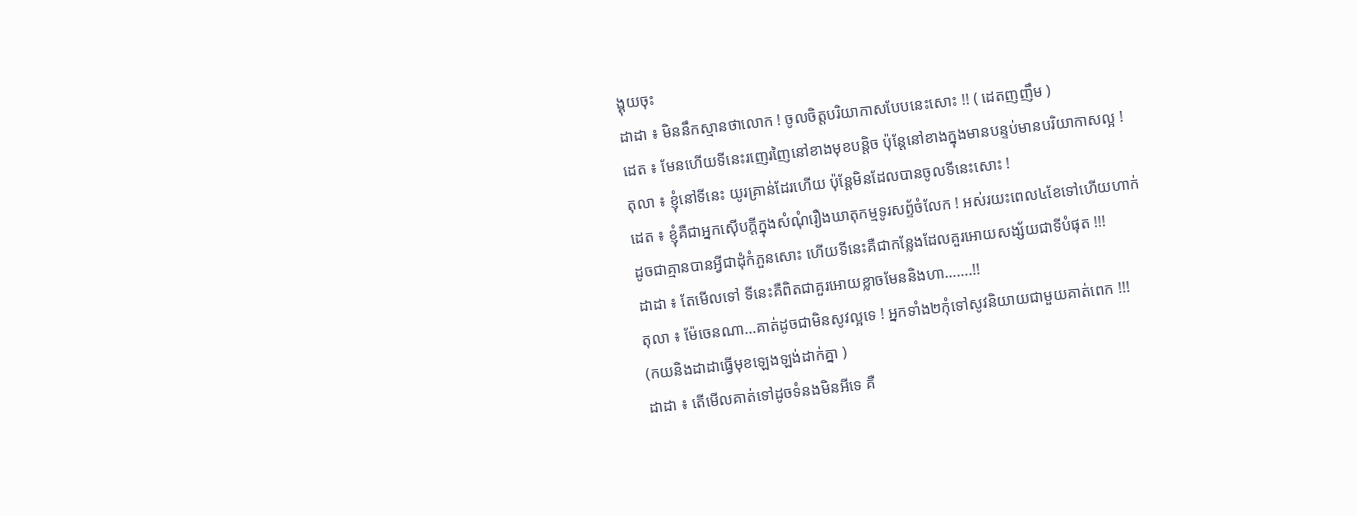ង្គុយចុះ
ដាដា ៖ មិននឹកស្មានថាលោក ! ចូលចិត្តបរិយាកាសបែបនេះសោះ !! ( ដេតញញឹម )
ដេត ៖ មែនហើយទីនេះរញេរញៃនៅខាងមុខបន្តិច ប៉ុន្តែនៅខាងក្នុងមានបន្ទប់មានបរិយាកាសល្អ !
តុលា ៖ ខ្ញុំនៅទីនេះ យូរគ្រាន់ដែរហើយ ប៉ុន្តែមិនដែលបានចូលទីនេះសោះ !
ដេត ៖ ខ្ញុំគឺជាអ្នកស៊ើបក្តីក្នុងសំណុំរឿងឃាតុកម្មទូរសព្ទ័ចំលែក ! អស់រយះពេល៤ខែទៅហើយហាក់
ដូចជាគ្មានបានអ្វីជាដុំកំភួនសោះ ហើយទីនេះគឺជាកន្លែងដែលគួរអោយសង្ស័យជាទីបំផុត !!!
ដាដា ៖ តែមើលទៅ ទីនេះគឺពិតជាគួរអោយខ្លាចមែននិងហា…….!!
តុលា ៖ ម៉ែចេនណា…គាត់ដូចជាមិនសូវល្អទេ ! អ្នកទាំង២កុំទៅសូវនិយាយជាមួយគាត់ពេក !!!
(កយនិងដាដាធ្វើមុខឡេងឡង់ដាក់គ្នា )
ដាដា ៖ តើមើលគាត់ទៅដូចទំនងមិនអីទេ គឺ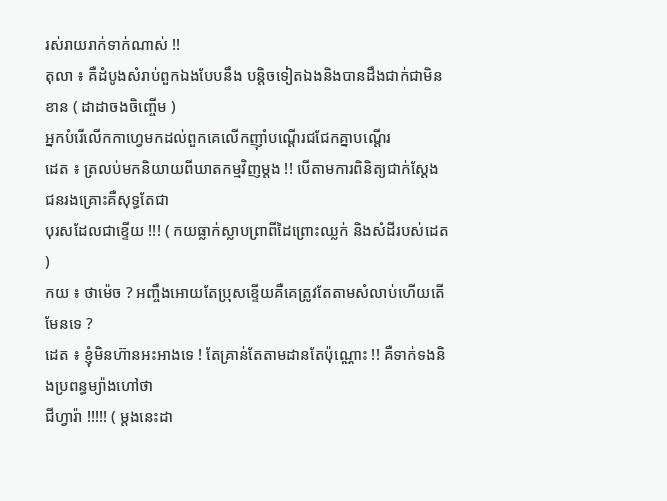រស់រាយរាក់ទាក់ណាស់ !!
តុលា ៖ គឺដំបូងសំរាប់ពួកឯងបែបនឹង បន្តិចទៀតឯងនិងបានដឹងជាក់ជាមិនខាន ( ដាដាចងចិញ្ចើម )
អ្នកបំរើលើកកាហ្វេមកដល់ពួកគេលើកញ៉ាំបណ្តើរជជែកគ្នាបណ្តើរ
ដេត ៖ ត្រលប់មកនិយាយពីឃាតកម្មវិញម្តង !! បើតាមការពិនិត្យជាក់ស្តែង ជនរងគ្រោះគឺសុទ្ធតែជា
បុរសដែលជាខ្ទើយ !!! ( កយធ្លាក់ស្លាបព្រាពីដៃព្រោះឈ្លក់ និងសំដីរបស់ដេត )
កយ ៖ ថាម៉េច ? អញ្ចឹងអោយតែប្រុសខ្ទើយគឺគេត្រូវតែតាមសំលាប់ហើយតើមែនទេ ?
ដេត ៖ ខ្ញុំមិនហ៊ានអះអាងទេ ! តែគ្រាន់តែតាមដានតែប៉ុណ្ណោះ !! គឺទាក់ទងនិងប្រពន្ធម្យ៉ាងហៅថា
ជីហ្វារ៉ា !!!!! ( ម្តងនេះដា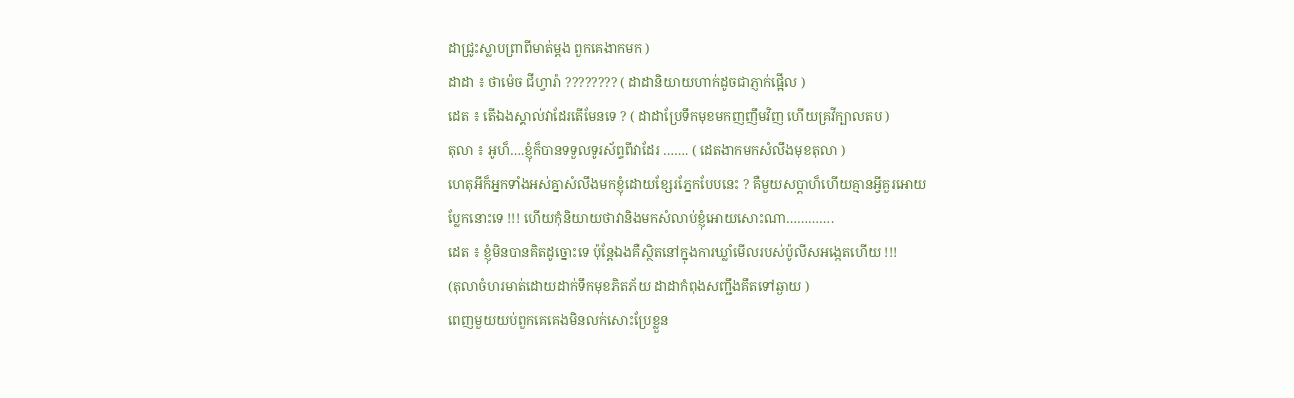ដាជ្រូះស្លាបព្រាពីមាត់ម្តង ពួកគេងាកមក )
ដាដា ៖ ថាម៉េច ជីហ្វារ៉ា ???????? ( ដាដានិយាយហាក់ដូចជាភ្ញាក់ផ្អើល )
ដេត ៖ តើឯងស្គាល់វាដែរតើមែនទេ ? ( ដាដាប្រែទឹកមុខមកញញឹមវិញ ហើយគ្រវីក្បាលតប )
តុលា ៖ អូហ៏….ខ្ញុំក៏បានទទួលទូរស័ព្ទពីវាដែរ ……. ( ដេតងាកមកសំលឹងមុខតុលា )
ហេតុអីក៏អ្នកទាំងអស់គ្នាសំលឹងមកខ្ញុំដោយខ្សែរភ្នែកបែបនេះ ? គឺមួយសប្តាហ៏ហើយគ្មានអ្វីគួរអោយ
ប្លែកនោះទេ !!! ហើយកុំនិយាយថាវានិងមកសំលាប់ខ្ញុំអោយសោះណា………….
ដេត ៖ ខ្ញុំមិនបានគិតដូច្នោះទេ ប៉ុន្តែឯងគឺស្ថិតនៅក្នុងការឃ្លាំមើលរបស់ប៉ូលីសអង្កេតហើយ !!!
(តុលាចំហរមាត់ដោយដាក់ទឹកមុខភិតភ័យ ដាដាកំពុងសញ្ជឹងគឹតទៅឆ្ងាយ )
ពេញមួយយប់ពួកគេគេងមិនលក់សោះប្រែខ្លួន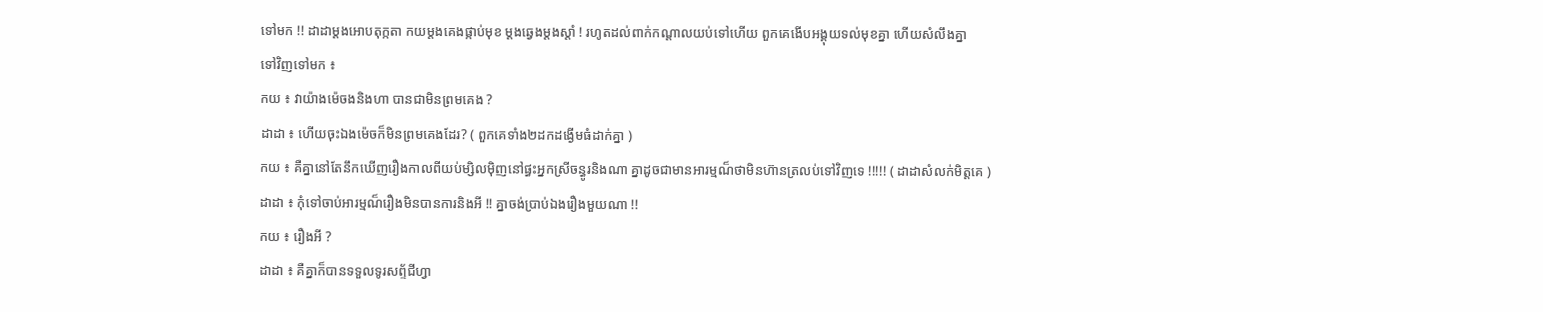ទៅមក !! ដាដាម្តងអោបតុក្កតា កយម្តងគេងផ្កាប់មុខ ម្តងឆ្វេងម្តងស្តាំ ! រហូតដល់ពាក់កណ្តាលយប់ទៅហើយ ពួកគេងើបអង្គុយទល់មុខគ្នា ហើយសំលឹងគ្នា
ទៅវិញទៅមក ៖
កយ ៖ វាយ៉ាងម៉េចងនិងហា បានជាមិនព្រមគេង ?
ដាដា ៖ ហើយចុះឯងម៉េចក៏មិនព្រមគេងដែរ? ( ពួកគេទាំង២ដកដង្ងើមធំដាក់គ្នា )
កយ ៖ គឺគ្នានៅតែនឹកឃើញរឿងកាលពីយប់ម្សិលម៉ិញនៅផ្ធះអ្នកស្រីចន្ធូរនិងណា គ្នាដូចជាមានអារម្មណ៏ថាមិនហ៊ានត្រលប់ទៅវិញទេ !!!!! ( ដាដាសំលក់មិត្តគេ )
ដាដា ៖ កុំទៅចាប់អារម្មណ៏រឿងមិនបានការនិងអី !! គ្នាចង់ប្រាប់ឯងរឿងមួយណា !!
កយ ៖ រឿងអី ?
ដាដា ៖ គឺគ្នាក៏បានទទួលទូរសព្ទ័ជីហ្វា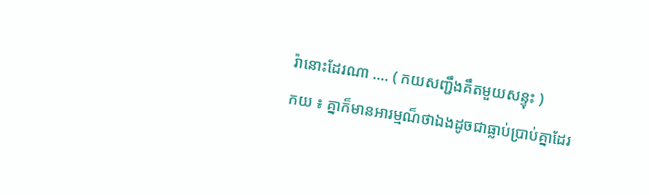រ៉ានោះដែរណា …. ( កយសញ្ជឹងគឹតមួយសន្ទុះ )
កយ ៖ គ្នាក៏មានអារម្មណ៏ថាឯងដូចជាធ្លាប់ប្រាប់គ្នាដែរ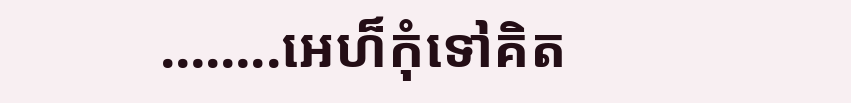……..អេហ៏កុំទៅគិត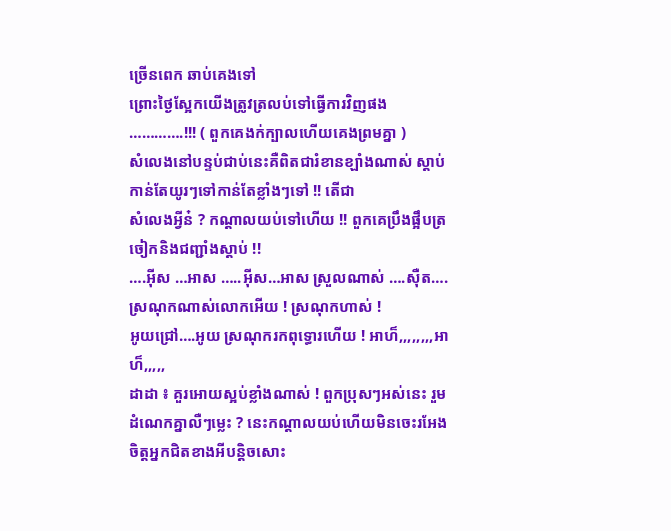ច្រើនពេក ឆាប់គេងទៅ
ព្រោះថ្ងៃស្អែកយើងត្រូវត្រលប់ទៅធ្វើការវិញផង ………….!!! ( ពួកគេងក់ក្បាលហើយគេងព្រមគ្នា )
សំលេងនៅបន្ទប់ជាប់នេះគឺពិតជារំខានខ្ឡាំងណាស់ ស្តាប់កាន់តែយូរៗទៅកាន់តែខ្លាំងៗទៅ !! តើជា
សំលេងអ្វីន៎ ? កណ្តាលយប់ទៅហើយ !! ពួកគេប្រឹងផ្អឹបត្រចៀកនិងជញ្ជាំងស្តាប់ !!
….អ៊ីស …អាស …..អ៊ីស…អាស ស្រួលណាស់ ….ស៊ឺត….ស្រណុកណាស់លោកអើយ ! ស្រណុកហាស់ !
អូយជ្រៅ….អូយ ស្រណុករកពុទ្ធោរហើយ ! អាហ៏,,,,,,,,អាហ៏,,,,,
ដាដា ៖ គួរអោយស្អប់ខ្លាំងណាស់ ! ពួកប្រុសៗអស់នេះ រួមដំណេកគ្នាលឺៗម្លេះ ? នេះកណ្តាលយប់ហើយមិនចេះរអែងចិត្តអ្នកជិតខាងអីបន្តិចសោះ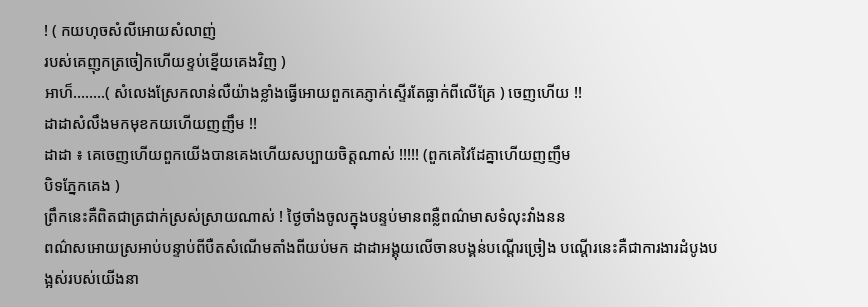! ( កយហុចសំលីអោយសំលាញ់
របស់គេញុកត្រចៀកហើយខ្ទប់ខ្នើយគេងវិញ )
អាហ៏……..( សំលេងស្រែកលាន់លឺយ៉ាងខ្លាំងធ្វើអោយពួកគេភ្ញាក់ស្ទើរតែធ្លាក់ពីលើគ្រែ ) ចេញហើយ !!
ដាដាសំលឹងមកមុខកយហើយញញឹម !!
ដាដា ៖ គេចេញហើយពួកយើងបានគេងហើយសប្បាយចិត្តណាស់ !!!!! (ពួកគេវៃដែគ្នាហើយញញឹម
បិទភ្នែកគេង )
ព្រឹកនេះគឺពិតជាត្រជាក់ស្រស់ស្រាយណាស់ ! ថ្ងៃចាំងចូលក្នុងបន្ទប់មានពន្លឺពណ៌មាសទំលុះវាំងនន
ពណ៌សអោយស្រអាប់បន្ទាប់ពីបឺតសំណើមតាំងពីយប់មក ដាដាអង្គុយលើចានបង្គន់បណ្តើរច្រៀង បណ្តើរនេះគឺជាការងារដំបូងបង្អស់របស់យើងនា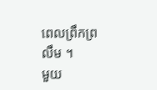ពេលព្រឹកព្រលឹម ។
មួយ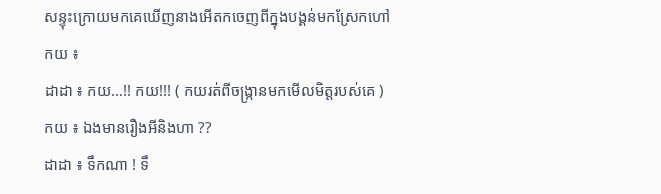សន្ទុះក្រោយមកគេឃើញនាងអើតកចេញពីក្នុងបង្គន់មកស្រែកហៅកយ ៖
ដាដា ៖ កយ…!! កយ!!! ( កយរត់ពីចង្ក្រានមកមើលមិត្តរបស់គេ )
កយ ៖ ឯងមានរឿងអីនិងហា ??
ដាដា ៖ ទឹកណា ! ទឹ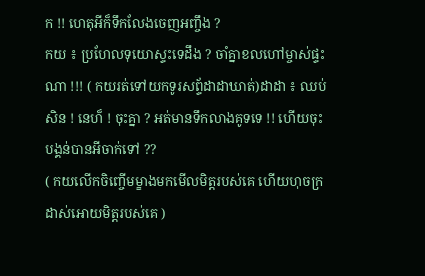ក !! ហេតុអីក៏ទឹកលែងចេញអញ្ចឹង ?
កយ ៖ ប្រហែលទុយោស្ទះទេដឹង ? ចាំគ្នាខលហៅម្ចាស់ផ្ទះណា !!! ( កយរត់ទៅយកទូរសព្ទ័ដាដាឃាត់)ដាដា ៖ ឈប់សិន ! នេហ៏ ! ចុះគ្នា ? អត់មានទឹកលាងគូទទេ !! ហើយចុះបង្គន់បានអីចាក់ទៅ ??
( កយលើកចិញ្ចើមម្ខាងមកមើលមិត្តរបស់គេ ហើយហុចក្រដាស់អោយមិត្តរបស់គេ )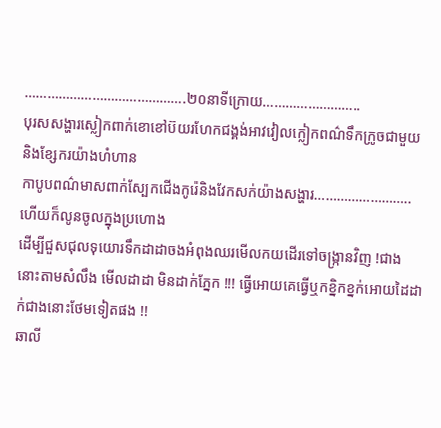…………………………………….២០នាទីក្រោយ……………………..
បុរសសង្ហារស្លៀកពាក់ខោខៅប៊យរហែកជង្គង់អាវវៀលក្លៀកពណ៌ទឹកក្រូចជាមួយនិងខ្សែករយ៉ាងហំហាន
កាបូបពណ៌មាសពាក់ស្បែកជើងកូរ៉េនិងវែកសក់យ៉ាងសង្ហារ…………………….. ហើយក៏លូនចូលក្នុងប្រហោង
ដើម្បីជួសជុលទុយោរទឹកដាដាចងអំពុងឈរមើលកយដើរទៅចង្ក្រានវិញ !ជាងនោះតាមសំលឹង មើលដាដា មិនដាក់ភ្នែក !!! ធ្វើអោយគេធ្វើឬកខ្និកខ្នក់អោយដៃដាក់ជាងនោះថែមទៀតផង !!
ឆាលី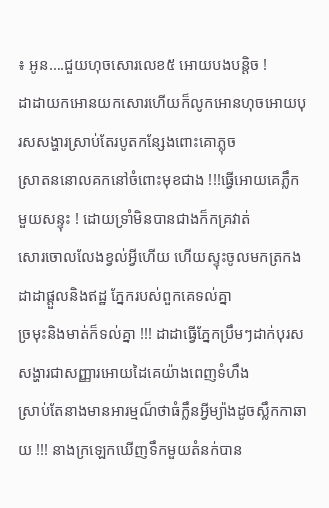៖ អូន….ជួយហុចសោរលេខ៥ អោយបងបន្តិច !
ដាដាយកអោនយកសោរហើយក៏លូកអោនហុចអោយបុរសសង្ហារស្រាប់តែរបូតកន្សែងពោះគោភ្លុច
ស្រាតននោលគកនៅចំពោះមុខជាង !!!ធ្វើអោយគេភ្លឹកមួយសន្ទុះ ! ដោយទ្រាំមិនបានជាងក៏កគ្រវាត់
សោរចោលលែងខ្វល់អ្វីហើយ ហើយស្ទុះចូលមកត្រកងដាដាផ្តួលនិងឥដ្ឋ ភ្នែករបស់ពួកគេទល់គ្នា
ច្រមុះនិងមាត់ក៏ទល់គ្នា !!! ដាដាធ្វើភ្នែកប្រឹមៗដាក់បុរសសង្ហារជាសញ្ញារអោយដៃគេយ៉ាងពេញទំហឹង
ស្រាប់តែនាងមានអារម្មណ៏ថាធំក្លឹនអ្វីម្យ៉ាងដូចស្លឹកកាឆាយ !!! នាងក្រឡេកឃើញទឹកមួយតំនក់បាន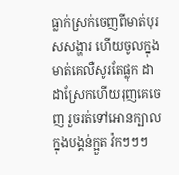ធ្លាក់ស្រក់ចេញពីមាត់បុរសសង្ហារ ហើយចូលក្នុងមាត់គេលឺសូរតែផ្លុក ដាដាស្រែកហើយរុញគេចេញ រួចរត់ទៅអោនក្បាលក្នុងបង្គន់ក្អួត វ៉កៗៗៗ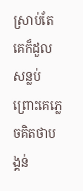ស្រាប់តែគេក៏ដួលសន្លប់ព្រោះគេភ្លេចគិតថាបង្គន់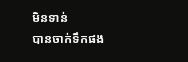មិនទាន់
បានចាក់ទឹកផង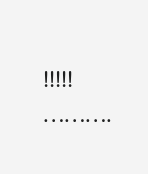!!!!!
……….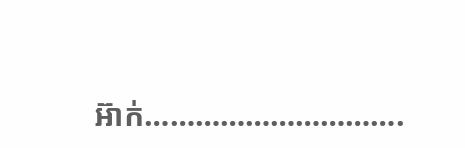អ៊ាក់………………………….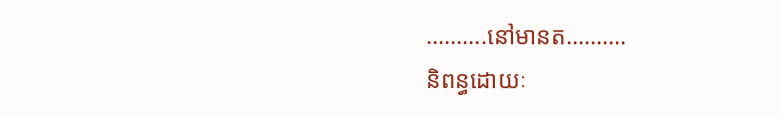……….នៅមានត……….
និពន្ធដោយៈ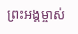ព្រះអង្គម្ចាស់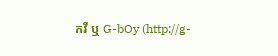កវី ឬ G-bOy (http://g-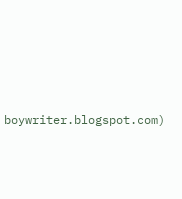boywriter.blogspot.com)